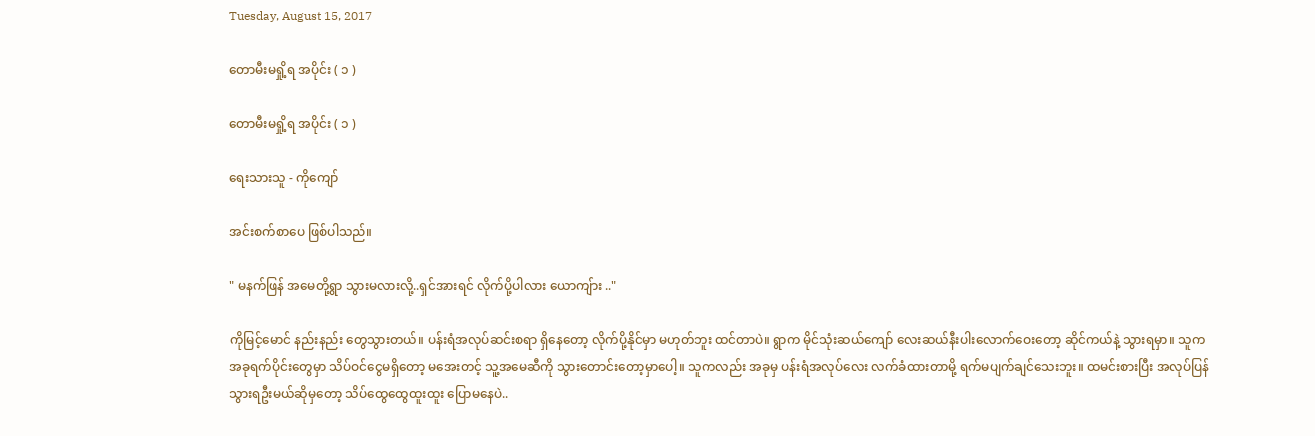Tuesday, August 15, 2017

တောမီးမရှို့ရ အပိုင်း ( ၁ )

တောမီးမရှို့ရ အပိုင်း ( ၁ )

ရေးသားသူ - ကိုကျော်

အင်းစက်စာပေ ဖြစ်ပါသည်။

" မနက်ဖြန် အမေတို့ရွာ သွားမလားလို့..ရှင်အားရင် လိုက်ပို့ပါလား ယောကျ်ား .."

ကိုမြင့်မောင် နည်းနည်း တွေသွားတယ်။ ပန်းရံအလုပ်ဆင်းစရာ ရှိနေတော့ လိုက်ပို့နိုင်မှာ မဟုတ်ဘူး ထင်တာပဲ။ ရွာက မိုင်သုံးဆယ်ကျော် လေးဆယ်နီးပါးလောက်ဝေးတော့ ဆိုင်ကယ်နဲ့ သွားရမှာ။ သူက အခုရက်ပိုင်းတွေမှာ သိပ်ဝင်ငွေမရှိတော့ မအေးတင့် သူ့အမေဆီကို သွားတောင်းတော့မှာပေါ့။ သူကလည်း အခုမှ ပန်းရံအလုပ်လေး လက်ခံထားတာမို့ ရက်မပျက်ချင်သေးဘူး။ ထမင်းစားပြီး အလုပ်ပြန်သွားရဦးမယ်ဆိုမှတော့ သိပ်ထွေထွေထူးထူး ပြောမနေပဲ..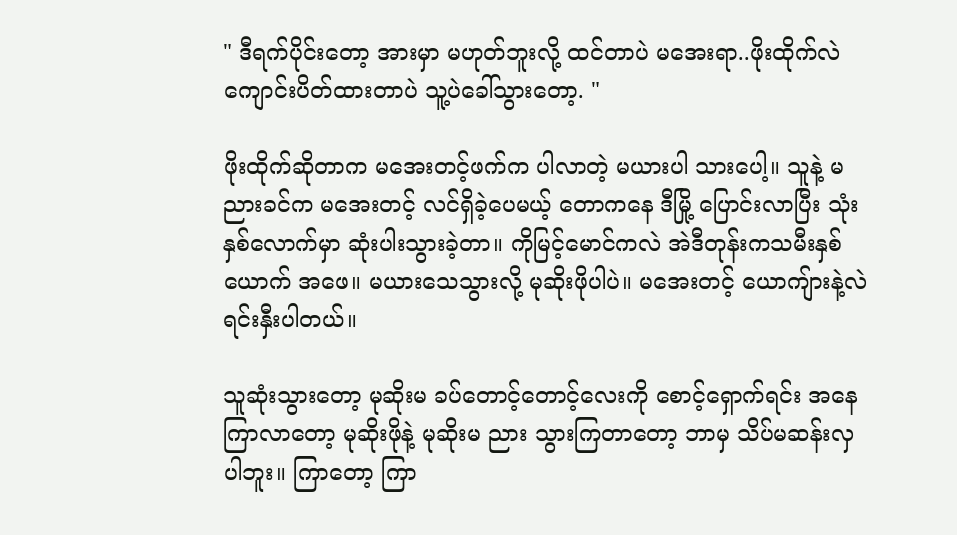" ဒီရက်ပိုင်းတော့ အားမှာ မဟုတ်ဘူးလို့ ထင်တာပဲ မအေးရာ..ဖိုးထိုက်လဲ ကျောင်းပိတ်ထားတာပဲ သူ့ပဲခေါ်သွားတော့. "

ဖိုးထိုက်ဆိုတာက မအေးတင့်ဖက်က ပါလာတဲ့ မယားပါ သားပေါ့။ သူနဲ့ မညားခင်က မအေးတင့် လင်ရှိခဲ့ပေမယ့် တောကနေ ဒီမြို့ ပြောင်းလာပြီး သုံးနှစ်လောက်မှာ ဆုံးပါးသွားခဲ့တာ။ ကိုမြင့်မောင်ကလဲ အဲဒီတုန်းကသမီးနှစ်ယောက် အဖေ။ မယားသေသွားလို့ မုဆိုးဖိုပါပဲ။ မအေးတင့် ယောကျ်ားနဲ့လဲ ရင်းနှီးပါတယ်။

သူဆုံးသွားတော့ မုဆိုးမ ခပ်တောင့်တောင့်လေးကို စောင့်ရှောက်ရင်း အနေကြာလာတော့ မုဆိုးဖိုနဲ့ မုဆိုးမ ညား သွားကြတာတော့ ဘာမှ သိပ်မဆန်းလှပါဘူး။ ကြာတော့ ကြာ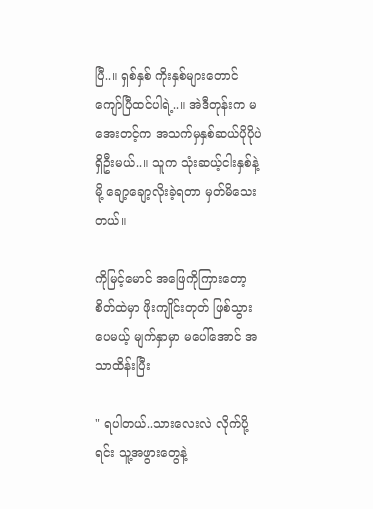ပြီ..။ ရှစ်နှစ် ကိုးနှစ်များတောင်ကျော်ပြီထင်ပါရဲ့..။ အဲဒီတုန်းက မအေးတင့်က အသက်မှနှစ်ဆယ်ပိုပိုပဲ ရှိဦးမယ်..။ သူက သုံးဆယ့်ငါးနှစ်နဲ့မို့ ချော့ချော့လိုးခဲ့ရတာ မှတ်မိသေးတယ်။

ကိုမြင့်မောင် အဖြေကိုကြားတော့ စိတ်ထဲမှာ ဖိုးကျိုင်းတုတ် ဖြစ်သွားပေမယ့် မျက်နှာမှာ မပေါ်အောင် အသာထိန်းပြီး

" ရပါတယ်..သားလေးလဲ လိုက်ပို့ရင်း သူ့အဖွားတွေနဲ့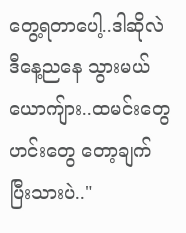တွေ့ရတာပေါ့..ဒါဆိုလဲ ဒီနေ့ညနေ သွားမယ် ယောကျ်ား..ထမင်းတွေ ဟင်းတွေ တော့ချက်ပြီးသားပဲ.."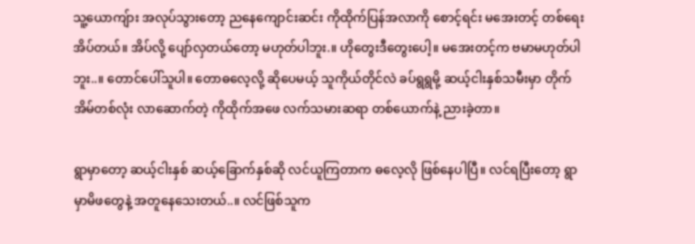သူ့ယောကျ်ား အလုပ်သွားတော့ ညနေကျောင်းဆင်း ကိုထိုက်ပြန်အလာကို စောင့်ရင်း မအေးတင့် တစ်ရေး အိပ်တယ်။ အိပ်လို့ ပျော်လှတယ်တော့ မဟုတ်ပါဘူး.။ ဟိုတွေးဒီတွေးပေါ့။ မအေးတင့်က ဗမာမဟုတ်ပါဘူး..။ တောင်ပေါ်သူပါ။ တောဓလေ့လို့ ဆိုပေမယ့် သူကိုယ်တိုင်လဲ ခပ်ရွရွမို့ ဆယ့်ငါးနှစ်သမီးမှာ တိုက်အိမ်တစ်လုံး လာဆောက်တဲ့ ကိုထိုက်အဖေ လက်သမားဆရာ တစ်ယောက်နဲ့ ညားခဲ့တာ။

ရွာမှာတော့ ဆယ့်ငါးနှစ် ဆယ့်ခြောက်နှစ်ဆို လင်ယူကြတာက ဓလေ့လို ဖြစ်နေပါပြီ။ လင်ရပြီးတော့ ရွာမှာမိဖတွေနဲ့ အတူနေသေးတယ်..။ လင်ဖြစ်သူက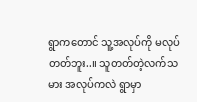ရွာကတောင် သူ့အလုပ်ကို မလုပ်တတ်ဘူး..။ သူတတ်တဲ့လက်သမား အလုပ်ကလဲ ရွာမှာ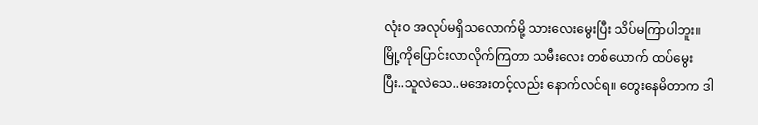လုံးဝ အလုပ်မရှိသလောက်မို့ သားလေးမွေးပြီး သိပ်မကြာပါဘူး။ မြို့ကိုပြောင်းလာလိုက်ကြတာ သမီးလေး တစ်ယောက် ထပ်မွေးပြီး..သူလဲသေ..မအေးတင့်လည်း နောက်လင်ရ။ တွေးနေမိတာက ဒါ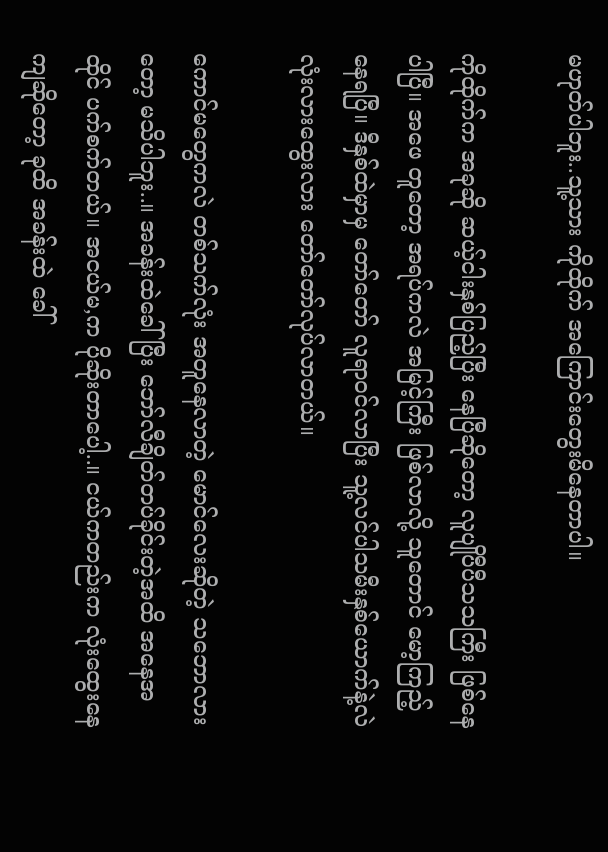မဟုတ်ပါဘူး..သူ့သား ကိုထိုက် အကြောင်းတွေးမိနေတာပါ။

ကိုထိုက်က အခုဆို ဆယ့်ငါးနှစ်ပြည့်ပြီး နေပြီဆိုတော့ လူပျိုပီပီသသကြီး ဖြစ်နေပါပြီ။ အဖေ တူတော့ အရပ်ကလဲ အမြင့်ကြီး ဖြစ်လာလို့ သူတောင် မော့ကြည့်နေရပြီ။ ဒီနှစ်ထဲမှာမှ တော်တော် လူရာဝင်လာပြီး သူ့လင်ပါသမီးနှစ်ယောက်နဲ့လဲ လုံးလားထွေးလား တော်တော်လုပ်လာတယ်။

ကောင်မတွေကလဲ တစ်သက်လုံး အတူနေလာတဲ့ မောင်လေးဆိုတဲ့ သဘောလားတော့ မသိပါဘူး..။ အခန်းထဲခေါ်ပြီး ဘော်လီချိတ်တပ်ခိုင်းတဲ့အထိ အနေအထိုင် ပက်စက်တယ်။ အငယ်မ,က ပိုဆိုးတာပေါ့..။ ငယ်ကတည်းက လုံးထွေးနေကျဆိုတော့ ခုထိ အခန်းထဲ ခေါ်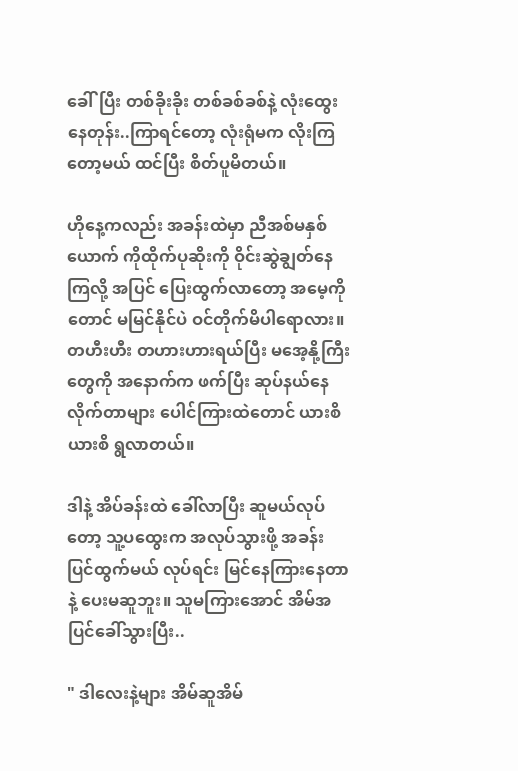ခေါ်ပြီး တစ်ခိုးခိုး တစ်ခစ်ခစ်နဲ့ လုံးထွေးနေတုန်း..ကြာရင်တော့ လုံးရုံမက လိုးကြတော့မယ် ထင်ပြီး စိတ်ပူမိတယ်။

ဟိုနေ့ကလည်း အခန်းထဲမှာ ညီအစ်မနှစ်ယောက် ကိုထိုက်ပုဆိုးကို ဝိုင်းဆွဲချွတ်နေကြလို့ အပြင် ပြေးထွက်လာတော့ အမေ့ကိုတောင် မမြင်နိုင်ပဲ ဝင်တိုက်မိပါရောလား။ တဟီးဟီး တဟားဟားရယ်ပြီး မအေ့နို့ကြီးတွေကို အနောက်က ဖက်ပြီး ဆုပ်နယ်နေလိုက်တာများ ပေါင်ကြားထဲတောင် ယားစိယားစိ ရွလာတယ်။

ဒါနဲ့ အိပ်ခန်းထဲ ခေါ်လာပြီး ဆူမယ်လုပ်တော့ သူ့ပထွေးက အလုပ်သွားဖို့ အခန်းပြင်ထွက်မယ် လုပ်ရင်း မြင်နေကြားနေတာနဲ့ ပေးမဆူဘူး။ သူမကြားအောင် အိမ်အပြင်ခေါ်သွားပြီး..

" ဒါလေးနဲ့များ အိမ်ဆူအိမ်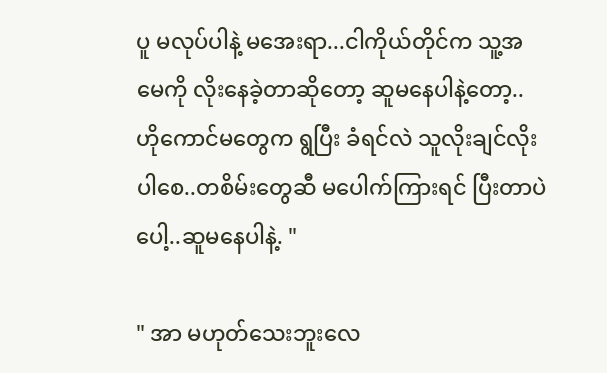ပူ မလုပ်ပါနဲ့ မအေးရာ...ငါကိုယ်တိုင်က သူ့အမေကို လိုးနေခဲ့တာဆိုတော့ ဆူမနေပါနဲ့တော့..ဟိုကောင်မတွေက ရွပြီး ခံရင်လဲ သူလိုးချင်လိုးပါစေ..တစိမ်းတွေဆီ မပေါက်ကြားရင် ပြီးတာပဲပေါ့..ဆူမနေပါနဲ့. "

" အာ မဟုတ်သေးဘူးလေ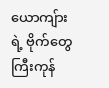ယောကျ်ားရဲ့ ဗိုက်တွေကြီးကုန်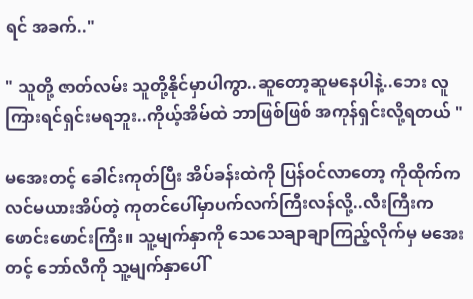ရင် အခက်.."

" သူတို့ ဇာတ်လမ်း သူတို့နိုင်မှာပါကွာ..ဆူတော့ဆူမနေပါနဲ့..ဘေး လူကြားရင်ရှင်းမရဘူး..ကိုယ့်အိမ်ထဲ ဘာဖြစ်ဖြစ် အကုန်ရှင်းလို့ရတယ် "

မအေးတင့် ခေါင်းကုတ်ပြီး အိပ်ခန်းထဲကို ပြန်ဝင်လာတော့ ကိုထိုက်က လင်မယားအိပ်တဲ့ ကုတင်ပေါ်မှာပက်လက်ကြီးလန်လို့..လီးကြီးက ဖောင်းဖောင်းကြီး။ သူ့မျက်နှာကို သေသေချာချာကြည့်လိုက်မှ မအေးတင့် ဘော်လီကို သူ့မျက်နှာပေါ်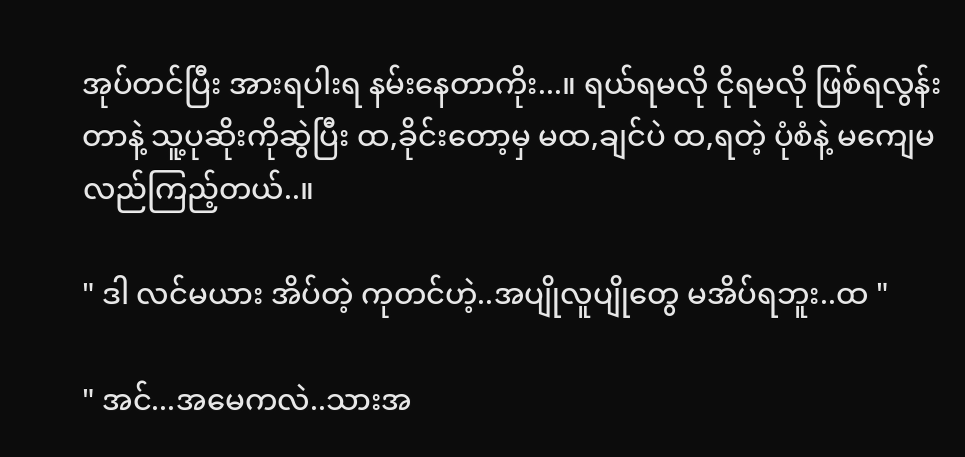အုပ်တင်ပြီး အားရပါးရ နမ်းနေတာကိုး...။ ရယ်ရမလို ငိုရမလို ဖြစ်ရလွန်းတာနဲ့ သူ့ပုဆိုးကိုဆွဲပြီး ထ,ခိုင်းတော့မှ မထ,ချင်ပဲ ထ,ရတဲ့ ပုံစံနဲ့ မကျေမလည်ကြည့်တယ်..။

" ဒါ လင်မယား အိပ်တဲ့ ကုတင်ဟဲ့..အပျိုလူပျိုတွေ မအိပ်ရဘူး..ထ "

" အင်...အမေကလဲ..သားအ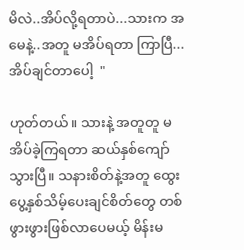မိလဲ..အိပ်လို့ရတာပဲ...သားက အမေနဲ့..အတူ မအိပ်ရတာ ကြာပြီ...အိပ်ချင်တာပေါ့  "

ဟုတ်တယ်။ သားနဲ့ အတူတူ မအိပ်ခဲ့ကြရတာ ဆယ်နှစ်ကျော်သွားပြီ။ သနားစိတ်နဲ့အတူ ထွေးပွေ့နှစ်သိမ့်ပေးချင်စိတ်တွေ တစ်ဖွားဖွားဖြစ်လာပေမယ့် မိန်းမ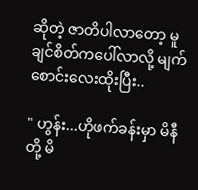ဆိုတဲ့ ဇာတိပါလာတော့ မူချင်စိတ်ကပေါ်လာလို့ မျက်စောင်းလေးထိုးပြီး..

" ဟွန်း...ဟိုဖက်ခန်းမှာ မိနီတို့ မိ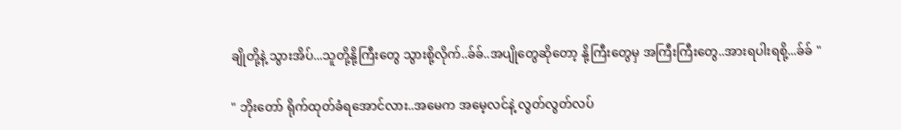ချိုတို့နဲ့ သွားအိပ်...သူတို့နို့ကြီးတွေ သွားစို့လိုက်..ခ်ခ်..အပျိုတွေဆိုတော့ နို့ကြီးတွေမှ အကြီးကြီးတွေ..အားရပါးရစို့...ခ်ခ် "

" ဘိုးတော် ရိုက်ထုတ်ခံရအောင်လား..အမေက အမေ့လင်နဲ့ လွတ်လွတ်လပ်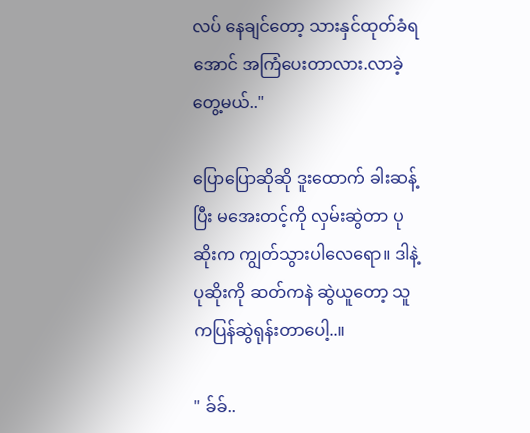လပ် နေချင်တော့ သားနှင်ထုတ်ခံရအောင် အကြံပေးတာလား.လာခဲ့တွေ့မယ်.."

ပြောပြောဆိုဆို ဒူးထောက် ခါးဆန့်ပြီး မအေးတင့်ကို လှမ်းဆွဲတာ ပုဆိုးက ကျွတ်သွားပါလေရော။ ဒါနဲ့ပုဆိုးကို ဆတ်ကနဲ ဆွဲယူတော့ သူကပြန်ဆွဲရုန်းတာပေါ့..။

" ခ်ခ်..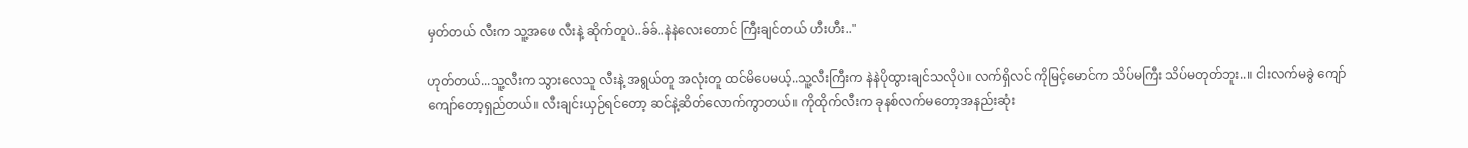မှတ်တယ် လီးက သူ့အဖေ လီးနဲ့ ဆိုက်တူပဲ..ခ်ခ်..နဲနဲလေးတောင် ကြီးချင်တယ် ဟီးဟီး.."

ဟုတ်တယ်...သူ့လီးက သွားလေသူ လီးနဲ့ အရွယ်တူ အလုံးတူ ထင်မိပေမယ့်..သူ့လီးကြီးက နဲနဲပိုထွားချင်သလိုပဲ။ လက်ရှိလင် ကိုမြင့်မောင်က သိပ်မကြီး သိပ်မတုတ်ဘူး..။ ငါးလက်မခွဲ ကျော်ကျော်တော့ရှည်တယ်။ လီးချင်းယှဉ်ရင်တော့ ဆင်နဲ့ဆိတ်လောက်ကွာတယ်။ ကိုထိုက်လီးက ခုနစ်လက်မတော့အနည်းဆုံး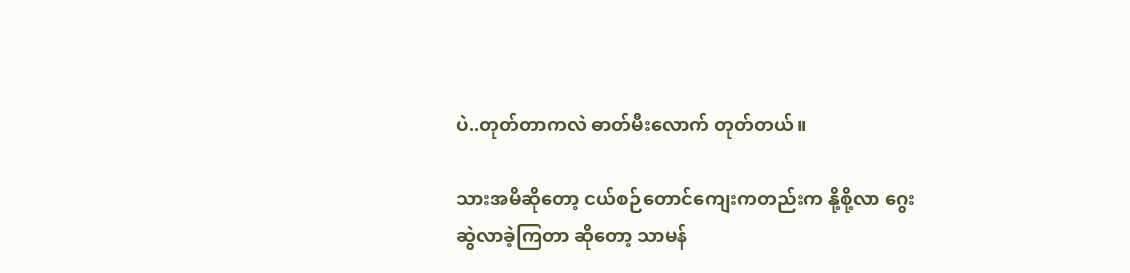ပဲ..တုတ်တာကလဲ ဓာတ်မီးလောက် တုတ်တယ်။

သားအမိဆိုတော့ ငယ်စဉ်တောင်ကျေးကတည်းက နို့စို့လာ ဂွေးဆွဲလာခဲ့ကြတာ ဆိုတော့ သာမန်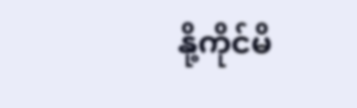နို့ကိုင်မိ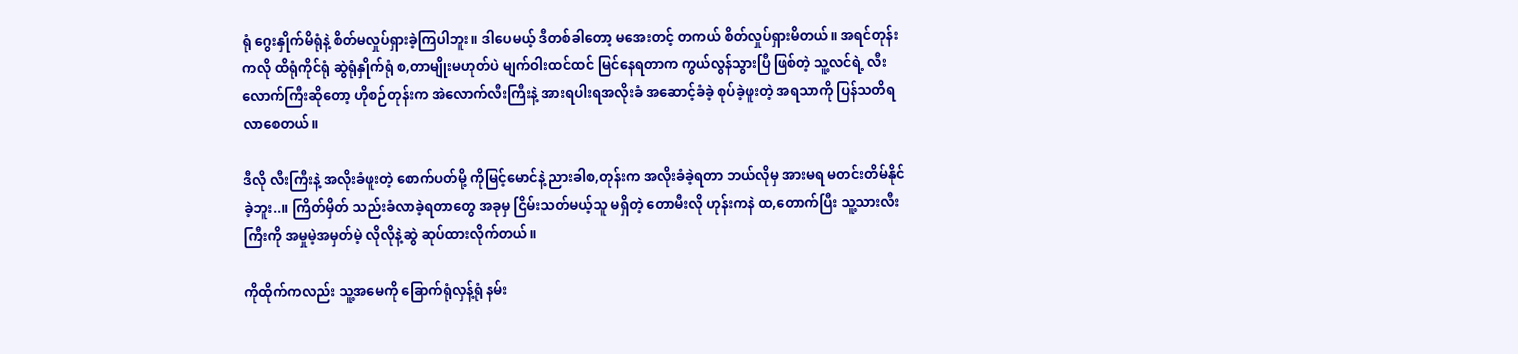ရုံ ဂွေးနှိုက်မိရုံနဲ့ စိတ်မလှုပ်ရှားခဲ့ကြပါဘူး။ ဒါပေမယ့် ဒီတစ်ခါတော့ မအေးတင့် တကယ် စိတ်လှုပ်ရှားမိတယ်။ အရင်တုန်းကလို ထိရုံကိုင်ရုံ ဆွဲရုံနှိုက်ရုံ စ,တာမျိုးမဟုတ်ပဲ မျက်ဝါးထင်ထင် မြင်နေရတာက ကွယ်လွန်သွားပြီ ဖြစ်တဲ့ သူ့လင်ရဲ့ လီးလောက်ကြီးဆိုတော့ ဟိုစဉ်တုန်းက အဲလောက်လီးကြီးနဲ့ အားရပါးရအလိုးခံ အဆောင့်ခံခဲ့ စုပ်ခဲ့ဖူးတဲ့ အရသာကို ပြန်သတိရလာစေတယ်။

ဒီလို လီးကြီးနဲ့ အလိုးခံဖူးတဲ့ စောက်ပတ်မို့ ကိုမြင့်မောင်နဲ့ ညားခါစ,တုန်းက အလိုးခံခဲ့ရတာ ဘယ်လိုမှ အားမရ မတင်းတိမ်နိုင်ခဲ့ဘူး..။ ကြိတ်မှိတ် သည်းခံလာခဲ့ရတာတွေ အခုမှ ငြိမ်းသတ်မယ့်သူ မရှိတဲ့ တောမီးလို ဟုန်းကနဲ ထ,တောက်ပြီး သူ့သားလီးကြီးကို အမှုမဲ့အမှတ်မဲ့ လိုလိုနဲ့ဆွဲ ဆုပ်ထားလိုက်တယ်။

ကိုထိုက်ကလည်း သူ့အမေကို ခြောက်ရုံလှန့်ရုံ နမ်း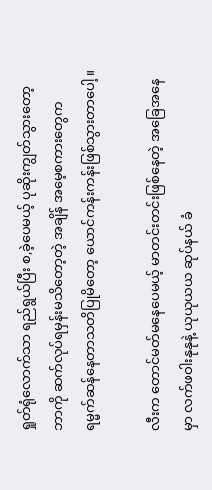ရှုတ်ရုံလောက်သာ ရည်ရွယ်ပြီး စ,ခဲ့ပေမယ့် ပုဆိုးကျွတ်သွားတော့ ဘာကို ဆက်လုပ်ရမှန်းမသိတော့တဲ့ အချိန် အမေ့စကားတွေက ရမ္မက်ဆန်နေတာသတိပြုမိတော့ ယောင်ကန်းကန်းဖြစ်သွားတာပေါ့။

လီးက တောင်မတ်မနေပေမယ့် မာတင်းတင်းဖြစ်နေတဲ့ အခြေအနေမှာ လက်ဖဝါးနုနုနဲ့ ယုယုယယ ဆုပ်နယ် ခံ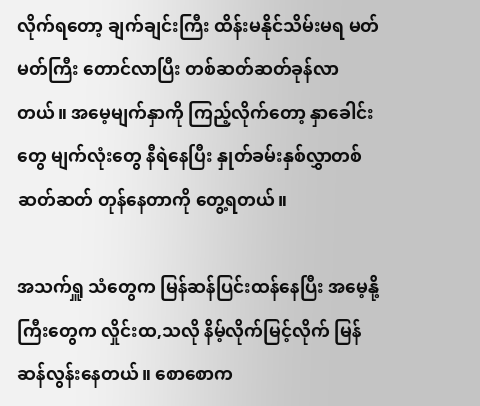လိုက်ရတော့ ချက်ချင်းကြီး ထိန်းမနိုင်သိမ်းမရ မတ်မတ်ကြီး တောင်လာပြီး တစ်ဆတ်ဆတ်ခုန်လာတယ်။ အမေ့မျက်နှာကို ကြည့်လိုက်တော့ နှာခေါင်းတွေ မျက်လုံးတွေ နီရဲနေပြီး နှုတ်ခမ်းနှစ်လွှာတစ်ဆတ်ဆတ် တုန်နေတာကို တွေ့ရတယ်။

အသက်ရှူ သံတွေက မြန်ဆန်ပြင်းထန်နေပြီး အမေ့နို့ကြီးတွေက လှိုင်းထ,သလို နိမ့်လိုက်မြင့်လိုက် မြန်ဆန်လွန်းနေတယ်။ စောစောက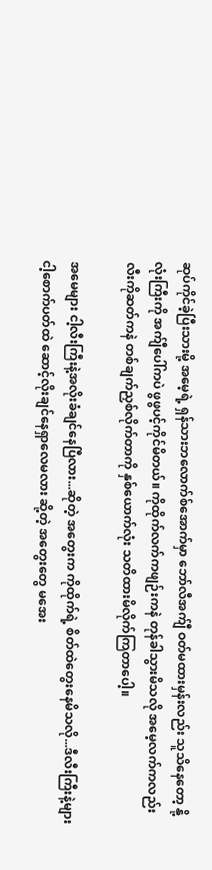ဆုပ်ကိုင်ခဲ့ပြီးသားမို့ အမေ့ရဲ့ ရှန်သားဘလောက်စ်အောက်မှာ ဘော်လီအက်ျီ ဝတ်မထားမှန်းလည်း သူသိနေတော့ နို့လုံးကြီးကို အက်ျီပေါ်ကပဲ ဖွဖွပင့်ကိုင်မိတယ်။ ကိုထိုက်လက်ကဖျဉ်းကနဲ တုန်ခါသွားမိသလို အမေ့လက်ကလည်း လီးကိုဆတ်ကနဲ တစ်ချက်ညှစ်လိုက်တာကို နှစ်ယောက်လုံး သတိထားမိလိုက်ကြတာပေါ့။

အမေများ ငါ့လီးကြီးနဲ့အလိုးခံချင်နေပြီလား...ဆိုတဲ့ အတွေးက ကိုထိုက်ရဲ့ စိတ်ထဲတွေးနေမိသလို...ဒီလီးကြီးနဲ့များ ငါ့စောက်ပတ်ထဲ ဆောင့်လိုးချင်နေရှာလေမလား ဆို့တဲ့ အတွေးတွေ မအေး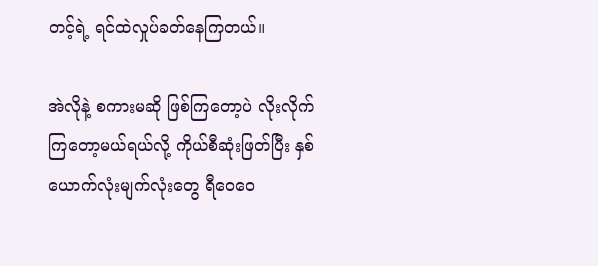တင့်ရဲ့ ရင်ထဲလှုပ်ခတ်နေကြတယ်။

အဲလိုနဲ့ စကားမဆို ဖြစ်ကြတော့ပဲ လိုးလိုက်ကြတော့မယ်ရယ်လို့ ကိုယ်စီဆုံးဖြတ်ပြီး နှစ်ယောက်လုံးမျက်လုံးတွေ ရီဝေဝေ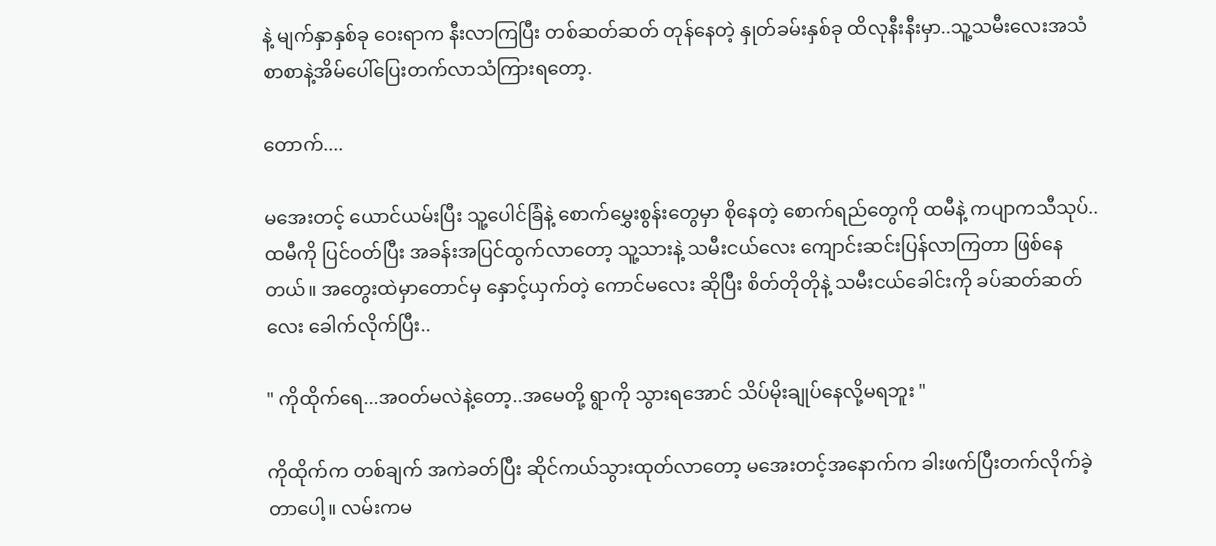နဲ့ မျက်နှာနှစ်ခု ဝေးရာက နီးလာကြပြီး တစ်ဆတ်ဆတ် တုန်နေတဲ့ နှုတ်ခမ်းနှစ်ခု ထိလုနီးနီးမှာ..သူ့သမီးလေးအသံ စာစာနဲ့အိမ်ပေါ်ပြေးတက်လာသံကြားရတော့.

တောက်....

မအေးတင့် ယောင်ယမ်းပြီး သူ့ပေါင်ခြံနဲ့ စောက်မွှေးစွန်းတွေမှာ စိုနေတဲ့ စောက်ရည်တွေကို ထမီနဲ့ ကပျာကသီသုပ်..ထမီကို ပြင်ဝတ်ပြီး အခန်းအပြင်ထွက်လာတော့ သူ့သားနဲ့ သမီးငယ်လေး ကျောင်းဆင်းပြန်လာကြတာ ဖြစ်နေတယ်။ အတွေးထဲမှာတောင်မှ နှောင့်ယှက်တဲ့ ကောင်မလေး ဆိုပြီး စိတ်တိုတိုနဲ့ သမီးငယ်ခေါင်းကို ခပ်ဆတ်ဆတ်လေး ခေါက်လိုက်ပြီး..

" ကိုထိုက်ရေ...အဝတ်မလဲနဲ့တော့..အမေတို့ ရွာကို သွားရအောင် သိပ်မိုးချုပ်နေလို့မရဘူး "

ကိုထိုက်က တစ်ချက် အကဲခတ်ပြီး ဆိုင်ကယ်သွားထုတ်လာတော့ မအေးတင့်အနောက်က ခါးဖက်ပြီးတက်လိုက်ခဲ့တာပေါ့။ လမ်းကမ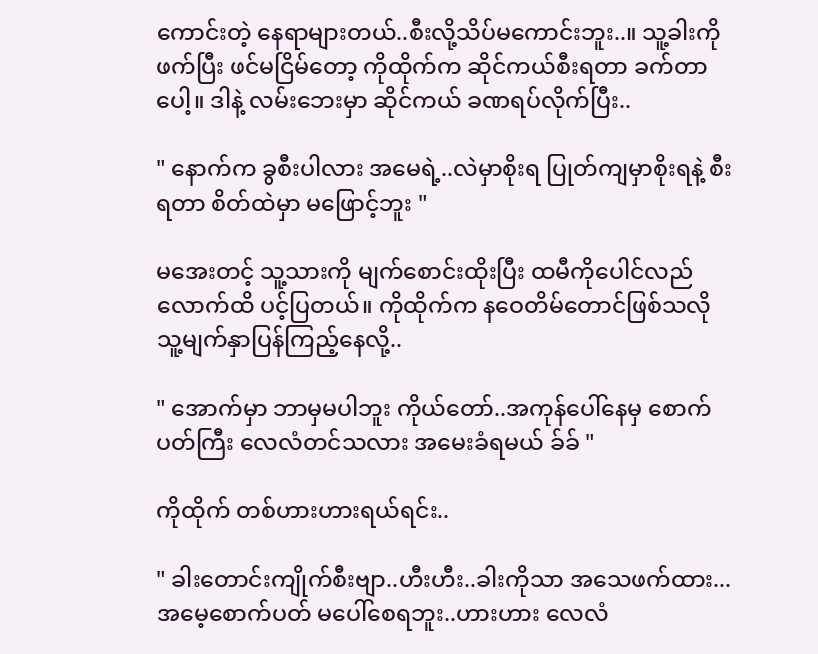ကောင်းတဲ့ နေရာများတယ်..စီးလို့သိပ်မကောင်းဘူး..။ သူ့ခါးကို ဖက်ပြီး ဖင်မငြိမ်တော့ ကိုထိုက်က ဆိုင်ကယ်စီးရတာ ခက်တာပေါ့။ ဒါနဲ့ လမ်းဘေးမှာ ဆိုင်ကယ် ခဏရပ်လိုက်ပြီး..

" နောက်က ခွစီးပါလား အမေရဲ့..လဲမှာစိုးရ ပြုတ်ကျမှာစိုးရနဲ့ စီးရတာ စိတ်ထဲမှာ မဖြောင့်ဘူး "

မအေးတင့် သူ့သားကို မျက်စောင်းထိုးပြီး ထမီကိုပေါင်လည်လောက်ထိ ပင့်ပြတယ်။ ကိုထိုက်က နဝေတိမ်တောင်ဖြစ်သလို သူ့မျက်နှာပြန်ကြည့်နေလို့..

" အောက်မှာ ဘာမှမပါဘူး ကိုယ်တော်..အကုန်ပေါ်နေမှ စောက်ပတ်ကြီး လေလံတင်သလား အမေးခံရမယ် ခ်ခ် "

ကိုထိုက် တစ်ဟားဟားရယ်ရင်း..

" ခါးတောင်းကျိုက်စီးဗျာ..ဟီးဟီး..ခါးကိုသာ အသေဖက်ထား...အမေ့စောက်ပတ် မပေါ်စေရဘူး..ဟားဟား လေလံ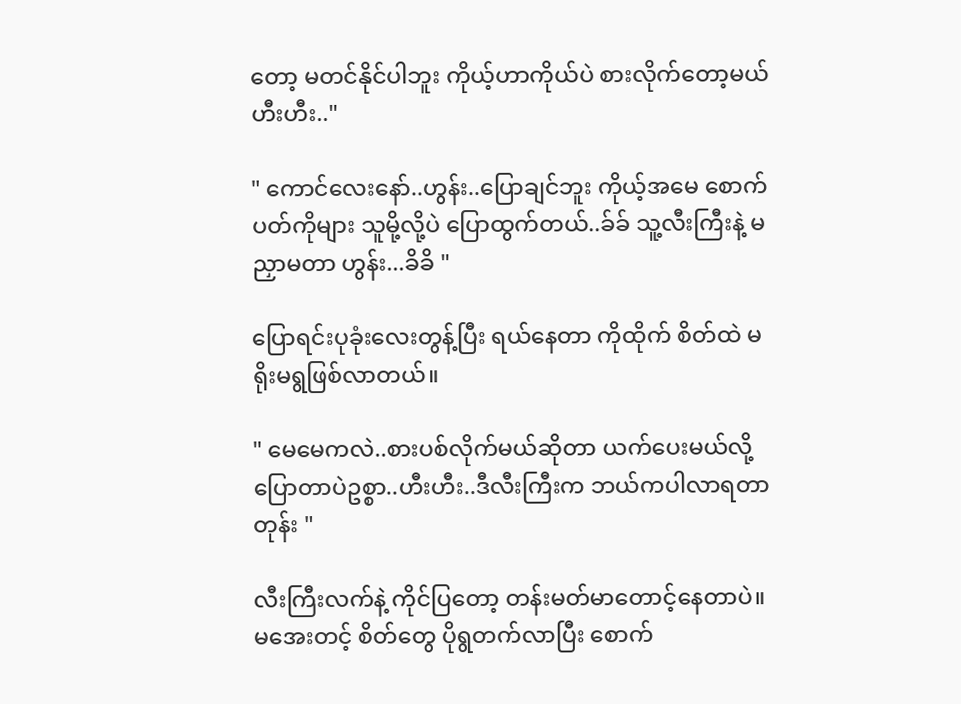တော့ မတင်နိုင်ပါဘူး ကိုယ့်ဟာကိုယ်ပဲ စားလိုက်တော့မယ် ဟီးဟီး.."

" ကောင်လေးနော်..ဟွန်း..ပြောချင်ဘူး ကိုယ့်အမေ စောက်ပတ်ကိုများ သူမို့လို့ပဲ ပြောထွက်တယ်..ခ်ခ် သူ့လီးကြီးနဲ့ မညှာမတာ ဟွန်း...ခိခိ "

ပြောရင်းပုခုံးလေးတွန့်ပြီး ရယ်နေတာ ကိုထိုက် စိတ်ထဲ မရိုးမရွဖြစ်လာတယ်။

" မေမေကလဲ..စားပစ်လိုက်မယ်ဆိုတာ ယက်ပေးမယ်လို့ပြောတာပဲဥစ္စာ..ဟီးဟီး..ဒီလီးကြီးက ဘယ်ကပါလာရတာတုန်း "

လီးကြီးလက်နဲ့ ကိုင်ပြတော့ တန်းမတ်မာတောင့်နေတာပဲ။ မအေးတင့် စိတ်တွေ ပိုရွတက်လာပြီး စောက်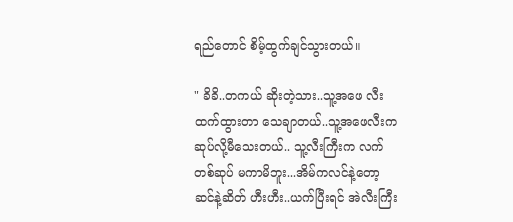ရည်တောင် စိမ့်ထွက်ချင်သွားတယ်။

" ခိခိ..တကယ် ဆိုးတဲ့သား..သူ့အဖေ လီးထက်ထွားတာ သေချာတယ်..သူ့အဖေလီးက ဆုပ်လို့မီသေးတယ်.. သူ့လီးကြီးက လက်တစ်ဆုပ် မကာမိဘူး...အိမ်ကလင်နဲ့တော့ ဆင်နဲ့ဆိတ် ဟီးဟီး..ယက်ပြီးရင် အဲလီးကြီး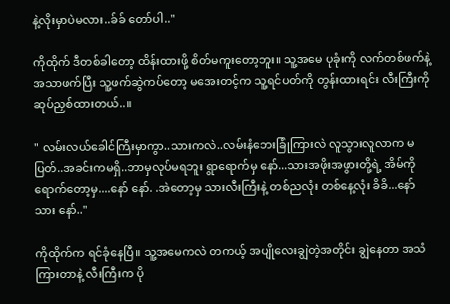နဲ့လိုးမှာပဲမလား..ခ်ခ် တော်ပါ.."

ကိုထိုက် ဒီတစ်ခါတော့ ထိန်းထားဖို့ စိတ်မကူးတော့ဘူး။ သူ့အမေ ပုခုံးကို လက်တစ်ဖက်နဲ့ အသာဖက်ပြီး သူ့ဖက်ဆွဲကပ်တော့ မအေးတင့်က သူ့ရင်ပတ်ကို တွန်းထားရင်း လီးကြီးကို ဆုပ်ညှစ်ထားတယ်..။

" လမ်းလယ်ခေါင်ကြီးမှာကွာ..သားကလဲ..လမ်းနံဘေးခြုံကြားလဲ လူသွားလူလာက မပြတ်..အခင်းကမရှိ..ဘာမှလုပ်မရဘူး ရွာရောက်မှ နော်...သားအဖိုးအဖွားတို့ရဲ့ အိမ်ကိုရောက်တော့မှ....နော် နော်. .အဲတော့မှ သားလီးကြီးနဲ့ တစ်ညလုံး တစ်နေ့လုံး ခိခိ...နော် သား နော်.."

ကိုထိုက်က ရင်ခုံနေပြီ။ သူ့အမေကလဲ တကယ့် အပျိုလေးချွဲတဲ့အတိုင်း ချွဲနေတာ အသံကြားတာနဲ့ လီးကြီးက ပို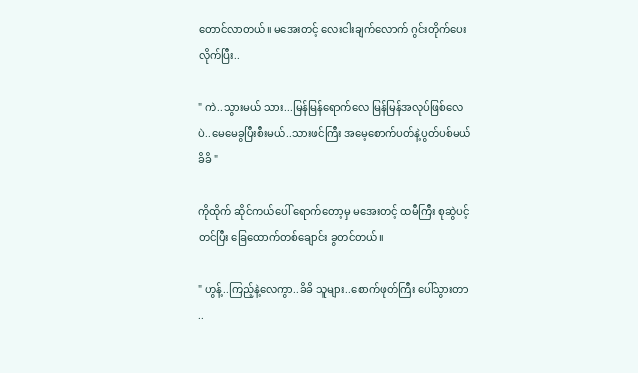တောင်လာတယ်။ မအေးတင့် လေးငါးချက်လောက် ဂွင်းတိုက်ပေးလိုက်ပြီး..

" ကဲ..သွားမယ် သား...မြန်မြန်ရောက်လေ မြန်မြန်အလုပ်ဖြစ်လေပဲ..မေမေခွပြီးစီးမယ်..သားဖင်ကြီး အမေ့စောက်ပတ်နဲ့ပွတ်ပစ်မယ် ခိခိ "

ကိုထိုက် ဆိုင်ကယ်ပေါ် ရောက်တော့မှ မအေးတင့် ထမီကြီး စုဆွဲပင့်တင်ပြီး ခြေထောက်တစ်ချောင်း ခွတင်တယ်။

" ဟွန့်..ကြည့်နဲ့လေကွာ..ခိခိ သူများ..စောက်ဖုတ်ကြီး ပေါ်သွားတာ ..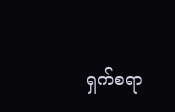ရှက်စရာ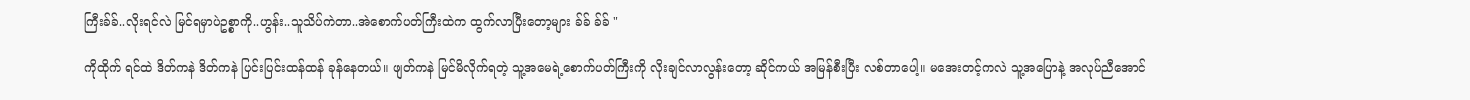ကြီးခ်ခ်..လိုးရင်လဲ မြင်ရမှာပဲဥစ္စာကို..ဟွန်း..သူသိပ်ကဲတာ..အဲစောက်ပတ်ကြီးထဲက ထွက်လာပြီးတော့များ ခ်ခ် ခ်ခ် "

ကိုထိုက် ရင်ထဲ ဒိတ်ကနဲ ဒိတ်ကနဲ ပြင်းပြင်းထန်ထန် ခုန်နေတယ်။ ဖျတ်ကနဲ မြင်မိလိုက်ရတဲ့ သူ့အမေရဲ့စောက်ပတ်ကြီးကို လိုးချင်လာလွန်းတော့ ဆိုင်ကယ် အမြန်စီးပြီး လစ်တာပေါ့။ မအေးတင့်ကလဲ သူ့အပြောနဲ့ အလုပ်ညီအောင်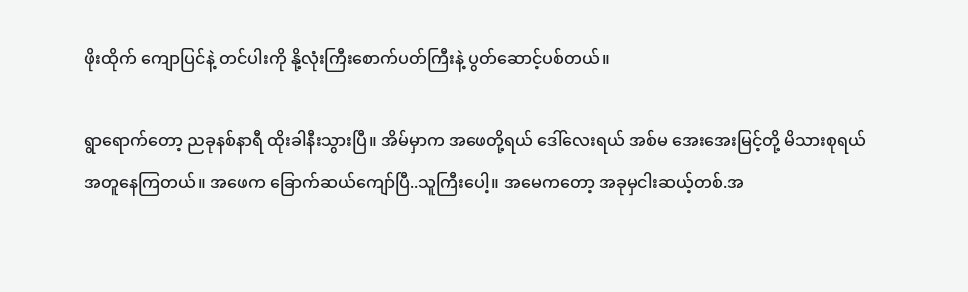ဖိုးထိုက် ကျောပြင်နဲ့ တင်ပါးကို နို့လုံးကြီးစောက်ပတ်ကြီးနဲ့ ပွတ်ဆောင့်ပစ်တယ်။

ရွာရောက်တော့ ညခုနစ်နာရီ ထိုးခါနီးသွားပြီ။ အိမ်မှာက အဖေတို့ရယ် ဒေါ်လေးရယ် အစ်မ အေးအေးမြင့်တို့ မိသားစုရယ် အတူနေကြတယ်။ အဖေက ခြောက်ဆယ်ကျော်ပြီ..သူကြီးပေါ့။ အမေကတော့ အခုမှငါးဆယ့်တစ်.အ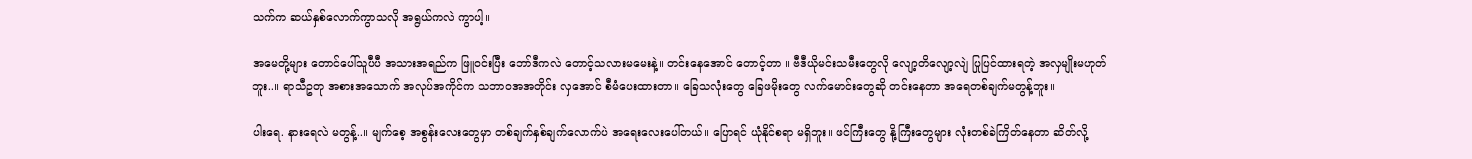သက်က ဆယ်နှစ်လောက်ကွာသလို အရွယ်ကလဲ ကွာပါ့။

အမေတို့များ တောင်ပေါ်သူပီပီ အသားအရည်က ဖြူဝင်းပြီး ဘော်ဒီကလဲ တောင့်သလားမမေးနဲ့။ တင်းနေအောင် တောင့်တာ ။ ဗီဒီယိုမင်းသမီးတွေလို လျော့တိလျော့လျဲ ပြုပြင်ထားရတဲ့ အလှမျိုးမဟုတ်ဘူး..။ ရာသီဥတု အစားအသောက် အလုပ်အကိုင်က သဘာဝအအတိုင်း လှအောင် စီမံပေးထားတာ။ ခြေသလုံးတွေ ခြေဖမိုးတွေ လက်မောင်းတွေဆို တင်းနေတာ အရေတစ်ချက်မတွန့်ဘူး။

ပါးရေ. နားရေလဲ မတွန့်..။ မျက်စေ့ အစွန်းလေးတွေမှာ တစ်ချက်နှစ်ချက်လောက်ပဲ အရေးလေးပေါ်တယ်။ ပြောရင် ယုံနိုင်စရာ မရှိဘူး။ ဖင်ကြီးတွေ နို့ကြီးတွေများ လုံးတစ်ခဲကြိတ်နေတာ ဆိတ်လို့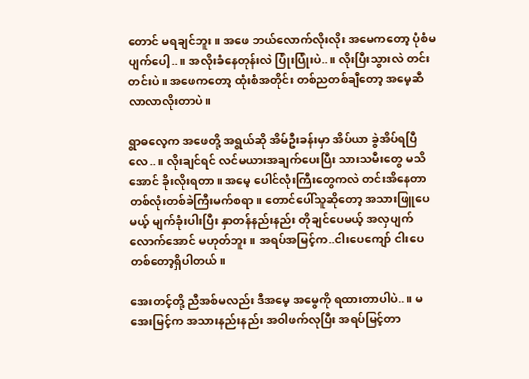တောင် မရချင်ဘူး။ အဖေ ဘယ်လောက်လိုးလိုး အမေကတော့ ပုံစံမပျက်ပေါ့..။ အလိုးခံနေတုန်းလဲ ပြုံးပြုံးပဲ..။ လိုးပြီးသွားလဲ တင်းတင်းပဲ။ အဖေကတော့ ထုံးစံအတိုင်း တစ်ညတစ်ချီတော့ အမေ့ဆီ လာလာလိုးတာပဲ။

ရွာဓလေ့က အဖေတို့ အရွယ်ဆို အိမ်ဦးခန်းမှာ အိပ်ယာ ခွဲအိပ်ရပြီလေ..။ လိုးချင်ရင် လင်မယားအချက်ပေးပြီး သားသမီးတွေ မသိအောင် ခိုးလိုးရတာ။ အမေ့ ပေါင်လုံးကြီးတွေကလဲ တင်းအိနေတာ တစ်လုံးတစ်ခဲကြီးမက်စရာ။ တောင်ပေါ်သူဆိုတော့ အသားဖြူပေမယ့် မျက်ခုံးပါးပြီး နှာတန်နည်းနည်း တိုချင်ပေမယ့် အလှပျက်လောက်အောင် မဟုတ်ဘူး။ အရပ်အမြင့်က..ငါးပေကျော် ငါးပေတစ်တော့ရှိပါတယ်။

အေးတင့်တို့ ညီအစ်မလည်း ဒီအမေ့ အမွေကို ရထားတာပါပဲ..။ မအေးမြင့်က အသားနည်းနည်း အဝါဖက်လုပြီး အရပ်မြင့်တာ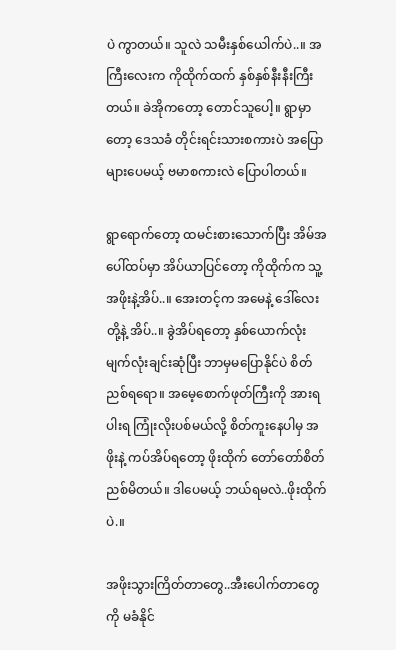ပဲ ကွာတယ်။ သူလဲ သမီးနှစ်ယေါက်ပဲ..။ အကြီးလေးက ကိုထိုက်ထက် နှစ်နှစ်နီးနီးကြီးတယ်။ ခဲအိုကတော့ တောင်သူပေါ့။ ရွာမှာတော့ ဒေသခံ တိုင်းရင်းသားစကားပဲ အပြောများပေမယ့် ဗမာစကားလဲ ပြောပါတယ်။

ရွာရောက်တော့ ထမင်းစားသောက်ပြီး အိမ်အပေါ်ထပ်မှာ အိပ်ယာပြင်တော့ ကိုထိုက်က သူ့အဖိုးနဲ့အိပ်..။ အေးတင့်က အမေနဲ့ ဒေါ်လေးတို့နဲ့ အိပ်..။ ခွဲအိပ်ရတော့ နှစ်ယောက်လုံး မျက်လုံးချင်းဆုံပြီး ဘာမှမပြောနိုင်ပဲ စိတ်ညစ်ရရော။ အမေ့စောက်ဖုတ်ကြီးကို အားရပါးရ ကြုံးလိုးပစ်မယ်လို့ စိတ်ကူးနေပါမှ အဖိုးနဲ့ ကပ်အိပ်ရတော့ ဖိုးထိုက် တော်တော်စိတ်ညစ်မိတယ်။ ဒါပေမယ့် ဘယ်ရမလဲ..ဖိုးထိုက်ပဲ.။

အဖိုးသွားကြိတ်တာတွေ..အီးပေါက်တာတွေကို မခံနိုင်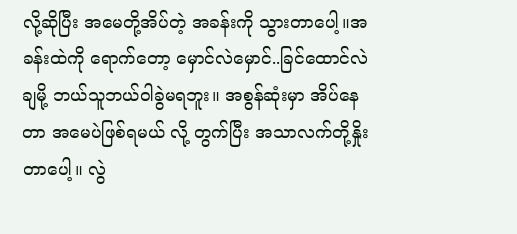လို့ဆိုပြီး အမေတို့အိပ်တဲ့ အခန်းကို သွားတာပေါ့။အခန်းထဲကို ရောက်တော့ မှောင်လဲမှောင်..ခြင်ထောင်လဲချမို့ ဘယ်သူဘယ်ဝါခွဲမရဘူး။ အစွန်ဆုံးမှာ အိပ်နေတာ အမေပဲဖြစ်ရမယ် လို့ တွက်ပြီး အသာလက်တို့နှိုးတာပေါ့။ လွဲ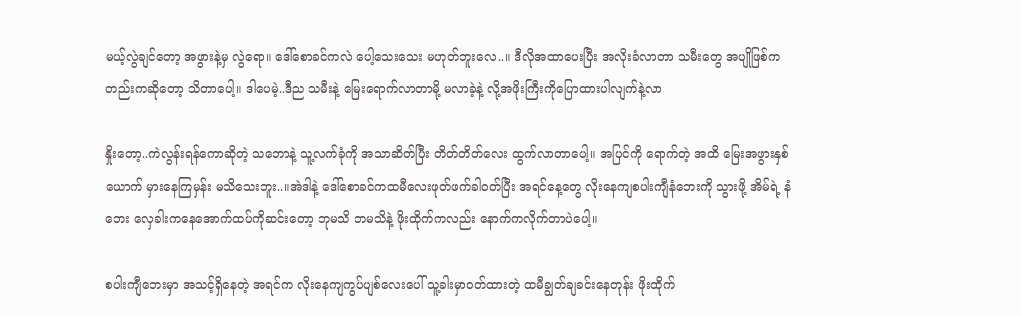မယ့်လွဲချင်တော့ အဖွားနဲ့မှ လွဲရော။ ဒေါ်စောခင်ကလဲ ပေါ့သေးသေး မဟုတ်ဘူးလေ..။ ဒီလိုအထာပေးပြီး အလိုးခံလာတာ သမီးတွေ အပျိုဖြစ်ကတည်းကဆိုတော့ သိတာပေါ့။ ဒါပေမဲ့..ဒီည သမီးနဲ့ မြေးရောက်လာတာမို့ မလာခဲ့နဲ့ လို့အဖိုးကြီးကိုပြောထားပါလျက်နဲ့လာ

နှိုးတော့..ကဲလွန်းရန်ကောဆိုတဲ့ သဘောနဲ့ သူ့လက်ခုံကို အသာဆိတ်ပြီး တိတ်တိတ်လေး ထွက်လာတာပေါ့။ အပြင်ကို ရောက်တဲ့ အထိ မြေးအဖွားနှစ်ယောက် မှားနေကြမှန်း မသိသေးဘူး..။အဲဒါနဲ့ ဒေါ်စောခင်ကထမီလေးဖုတ်ဖက်ခါဝတ်ပြီး အရင်နေ့တွေ လိုးနေကျစပါးကျီနံဘေးကို သွားဖို့ အိမ်ရဲ့ နံဘေး လှေခါးကနေအောက်ထပ်ကိုဆင်းတော့ ဘုမသိ ဘမသိနဲ့ ဖိုးထိုက်ကလည်း နောက်ကလိုက်တာပဲပေါ့။

စပါးကျီဘေးမှာ အသင့်ရှိနေတဲ့ အရင်က လိုးနေကျကွပ်ပျစ်လေးပေါ် သူ့ခါးမှာဝတ်ထားတဲ့ ထမီချွတ်ချခင်းနေတုန်း ဖိုးထိုက်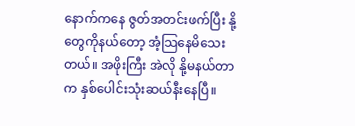နောက်ကနေ ဇွတ်အတင်းဖက်ပြီး နို့တွေကိုနယ်တော့ အံ့သြနေမိသေးတယ်။ အဖိုးကြီး အဲလို နို့မနယ်တာက နှစ်ပေါင်းသုံးဆယ်နီးနေပြီ။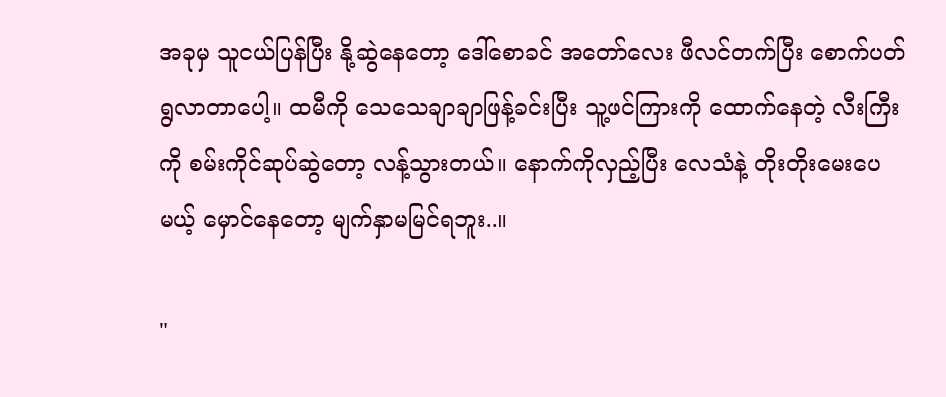အခုမှ သူငယ်ပြန်ပြီး နို့ဆွဲနေတော့ ဒေါ်စောခင် အတော်လေး ဖီလင်တက်ပြီး စောက်ပတ် ရွလာတာပေါ့။ ထမီကို သေသေချာချာဖြန့်ခင်းပြီး သူ့ဖင်ကြားကို ထောက်နေတဲ့ လီးကြီးကို စမ်းကိုင်ဆုပ်ဆွဲတော့ လန့်သွားတယ်။ နောက်ကိုလှည့်ပြီး လေသံနဲ့ တိုးတိုးမေးပေမယ့် မှောင်နေတော့ မျက်နှာမမြင်ရဘူး..။

"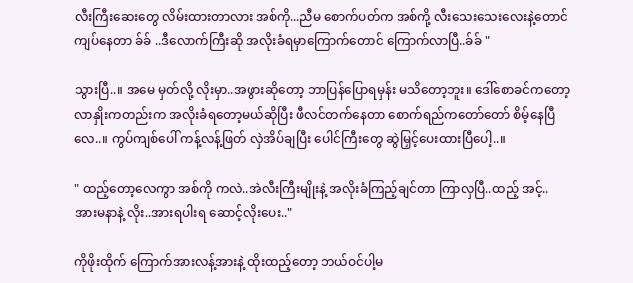လီးကြီးဆေးတွေ လိမ်းထားတာလား အစ်ကို...ညီမ စောက်ပတ်က အစ်ကို့ လီးသေးသေးလေးနဲ့တောင်ကျပ်နေတာ ခ်ခ် ..ဒီလောက်ကြီးဆို အလိုးခံရမှာကြောက်တောင် ကြောက်လာပြီ..ခ်ခ် "

သွားပြီ..။ အမေ မှတ်လို့ လိုးမှာ..အဖွားဆိုတော့ ဘာပြန်ပြောရမှန်း မသိတော့ဘူး။ ဒေါ်စောခင်ကတော့ လာနှိုးကတည်းက အလိုးခံရတော့မယ်ဆိုပြီး ဖီလင်တက်နေတာ စောက်ရည်ကတော်တော် စိမ့်နေပြီလေ..။ ကွပ်ကျစ်ပေါ် ကန့်လန့်ဖြတ် လှဲအိပ်ချပြီး ပေါင်ကြီးတွေ ဆွဲမြှင့်ပေးထားပြီပေါ့..။

" ထည့်တော့လေကွာ အစ်ကို ကလဲ..အဲလီးကြီးမျိုးနဲ့ အလိုးခံကြည့်ချင်တာ ကြာလှပြီ..ထည့် အင့်..အားမနာနဲ့ လိုး..အားရပါးရ ဆောင့်လိုးပေး.."

ကိုဖိုးထိုက် ကြောက်အားလန့်အားနဲ့ ထိုးထည့်တော့ ဘယ်ဝင်ပါ့မ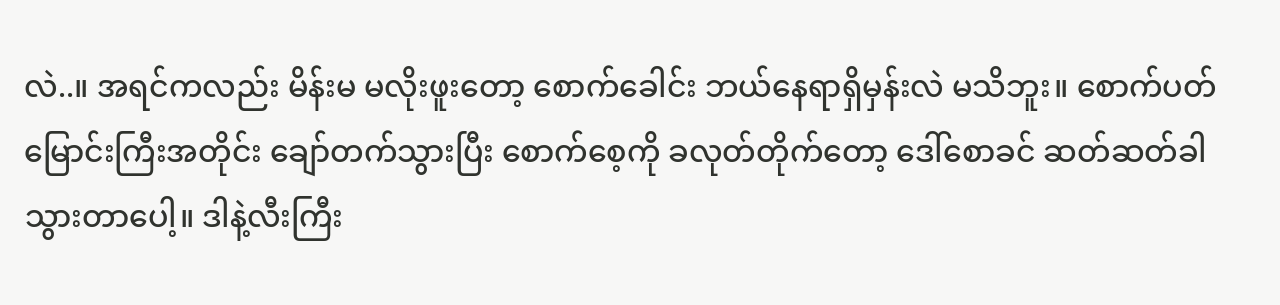လဲ..။ အရင်ကလည်း မိန်းမ မလိုးဖူးတော့ စောက်ခေါင်း ဘယ်နေရာရှိမှန်းလဲ မသိဘူး။ စောက်ပတ်မြောင်းကြီးအတိုင်း ချော်တက်သွားပြီး စောက်စေ့ကို ခလုတ်တိုက်တော့ ဒေါ်စောခင် ဆတ်ဆတ်ခါ သွားတာပေါ့။ ဒါနဲ့လီးကြီး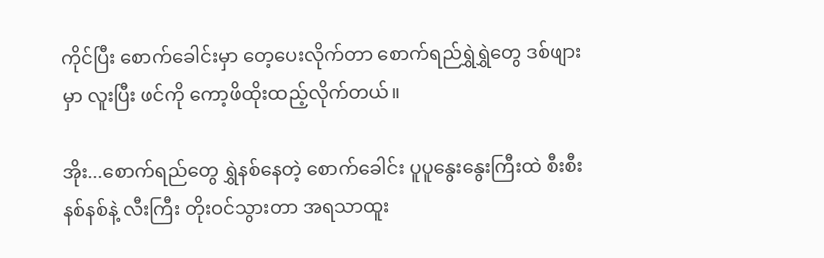ကိုင်ပြီး စောက်ခေါင်းမှာ တေ့ပေးလိုက်တာ စောက်ရည်ရွှဲရွှဲတွေ ဒစ်ဖျားမှာ လူးပြီး ဖင်ကို ကော့ဖိထိုးထည့်လိုက်တယ်။

အိုး...စောက်ရည်တွေ ရွှဲနစ်နေတဲ့ စောက်ခေါင်း ပူပူနွေးနွေးကြီးထဲ စီးစီးနစ်နစ်နဲ့ လီးကြီး တိုးဝင်သွားတာ အရသာထူး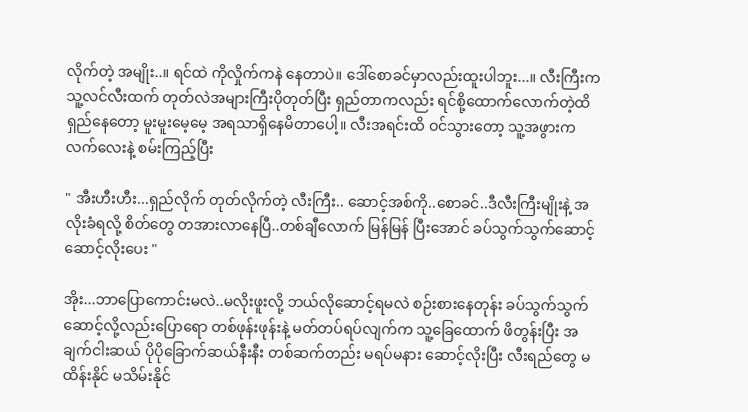လိုက်တဲ့ အမျိုး..။ ရင်ထဲ ကိုလှိုက်ကနဲ နေတာပဲ။ ဒေါ်စောခင်မှာလည်းထူးပါဘူး...။ လီးကြီးက သူ့လင်လီးထက် တုတ်လဲအများကြီးပိုတုတ်ပြီး ရှည်တာကလည်း ရင်စို့ထောက်လောက်တဲ့ထိ ရှည်နေတော့ မူးမူးမေ့မေ့ အရသာရှိနေမိတာပေါ့။ လီးအရင်းထိ ဝင်သွားတော့ သူ့အဖွားက လက်လေးနဲ့ စမ်းကြည့်ပြီး

" အီးဟီးဟီး...ရှည်လိုက် တုတ်လိုက်တဲ့ လီးကြီး.. ဆောင့်အစ်ကို..စောခင်..ဒီလီးကြီးမျိုးနဲ့ အလိုးခံရလို့ စိတ်တွေ တအားလာနေပြီ..တစ်ချီလောက် မြန်မြန် ပြီးအောင် ခပ်သွက်သွက်ဆောင့် ဆောင့်လိုးပေး "

အိုး...ဘာပြောကောင်းမလဲ..မလိုးဖူးလို့ ဘယ်လိုဆောင့်ရမလဲ စဉ်းစားနေတုန်း ခပ်သွက်သွက် ဆောင့်လို့လည်းပြောရော တစ်ဖုန်းဖုန်းနဲ့ မတ်တပ်ရပ်လျက်က သူ့ခြေထောက် ဖိတွန်းပြီး အချက်ငါးဆယ် ပိုပိုခြောက်ဆယ်နီးနီး တစ်ဆက်တည်း မရပ်မနား ဆောင့်လိုးပြီး လီးရည်တွေ မထိန်းနိုင် မသိမ်းနိုင်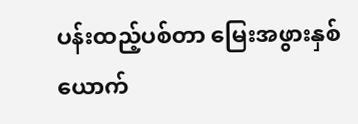ပန်းထည့်ပစ်တာ မြေးအဖွားနှစ်ယောက်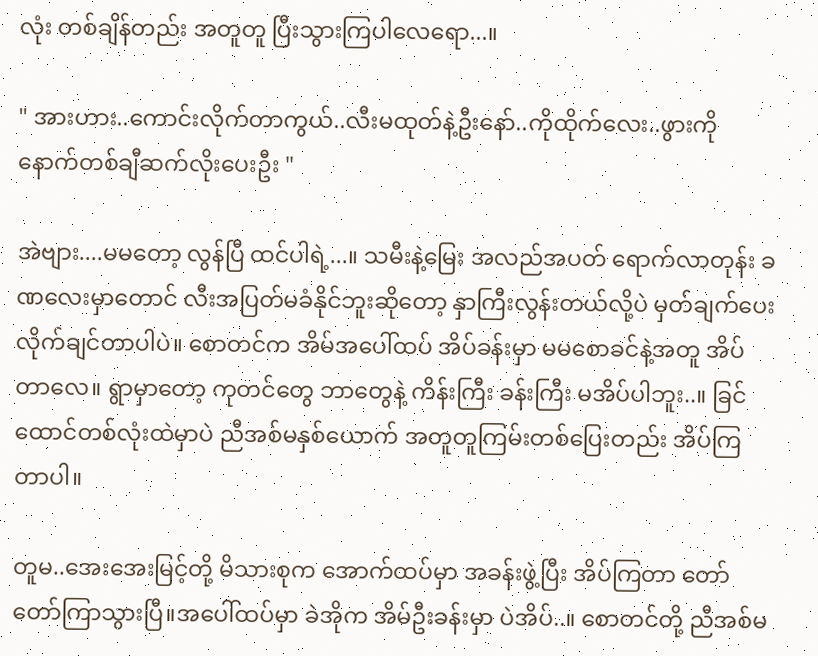လုံး တစ်ချိန်တည်း အတူတူ ပြီးသွားကြပါလေရော...။

" အားဟား..ကောင်းလိုက်တာကွယ်..လီးမထုတ်နဲ့ဦးနော်..ကိုထိုက်လေး..ဖွားကို နောက်တစ်ချီဆက်လိုးပေးဦး "

အဲဗျား....မမတော့ လွန်ပြီ ထင်ပါရဲ့...။ သမီးနဲ့မြေး အလည်အပတ် ရောက်လာတုန်း ခဏလေးမှာတောင် လီးအပြတ်မခံနိုင်ဘူးဆိုတော့ နှာကြီးလွန်းတယ်လို့ပဲ မှတ်ချက်ပေးလိုက်ချင်တာပါပဲ။ စောတင်က အိမ်အပေါ်ထပ် အိပ်ခန်းမှာ မမစောခင်နဲ့အတူ အိပ်တာလေ။ ရွာမှာတော့ ကုတင်တွေ ဘာတွေနဲ့ ကိန်းကြီး ခန်းကြီး မအိပ်ပါဘူး..။ ခြင်ထောင်တစ်လုံးထဲမှာပဲ ညီအစ်မနှစ်ယောက် အတူတူကြမ်းတစ်ပြေးတည်း အိပ်ကြတာပါ။

တူမ..အေးအေးမြင့်တို့ မိသားစုက အောက်ထပ်မှာ အခန်းဖွဲ့ပြီး အိပ်ကြတာ တော်တော်ကြာသွားပြီ။အပေါ်ထပ်မှာ ခဲအိုက အိမ်ဦးခန်းမှာ ပဲအိပ်..။ စောတင်တို့ ညီအစ်မ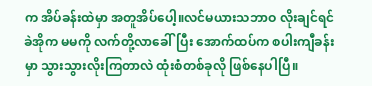က အိပ်ခန်းထဲမှာ အတူအိပ်ပေါ့။လင်မယားသဘာဝ လိုးချင်ရင် ခဲအိုက မမကို လက်တို့လာခေါ်ပြီး အောက်ထပ်က စပါးကျီခန်းမှာ သွားသွားလိုးကြတာလဲ ထုံးစံတစ်ခုလို ဖြစ်နေပါပြီ။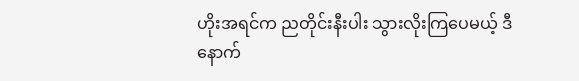ဟိုးအရင်က ညတိုင်းနီးပါး သွားလိုးကြပေမယ့် ဒီနောက်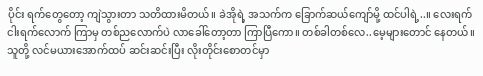ပိုင်း ရက်တွေတော့ ကျဲသွားတာ သတိထားမိတယ်။ ခဲအိုရဲ့ အသက်က ခြောက်ဆယ်ကျော်မို့ ထင်ပါရဲ့..။ လေးရက်ငါးရက်လောက် ကြာမှ တစ်ညလောက်ပဲ လာခေါ်တော့တာ ကြာပြီကော။ တစ်ခါတစ်လေ..မေ့များတောင် နေတယ်။ သူတို့ လင်မယားအောက်ထပ် ဆင်းဆင်းပြီး လိုးတိုင်းစောတင်မှာ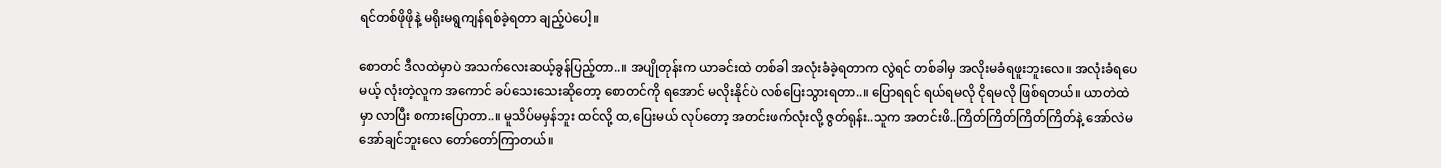ရင်တစ်ဖိုဖိုနဲ့ မရိုးမရွကျန်ရစ်ခဲ့ရတာ ချည့်ပဲပေါ့။

စောတင် ဒီလထဲမှာပဲ အသက်လေးဆယ့်ခွန်ပြည့်တာ..။ အပျိုတုန်းက ယာခင်းထဲ တစ်ခါ အလုံးခံခဲ့ရတာက လွဲရင် တစ်ခါမှ အလိုးမခံရဖူးဘူးလေ။ အလုံးခံရပေမယ့် လုံးတဲ့လူက အကောင် ခပ်သေးသေးဆိုတော့ စောတင်ကို ရအောင် မလိုးနိုင်ပဲ လစ်ပြေးသွားရတာ..။ ပြောရရင် ရယ်ရမလို ငိုရမလို ဖြစ်ရတယ်။ ယာတဲထဲမှာ လာပြီး စကားပြောတာ..။ မူသိပ်မမှန်ဘူး ထင်လို့ ထ,ပြေးမယ် လုပ်တော့ အတင်းဖက်လုံးလို့ ဇွတ်ရုန်း..သူက အတင်းဖိ..ကြိတ်ကြိတ်ကြိတ်ကြိတ်နဲ့ အော်လဲမအော်ချင်ဘူးလေ တော်တော်ကြာတယ်။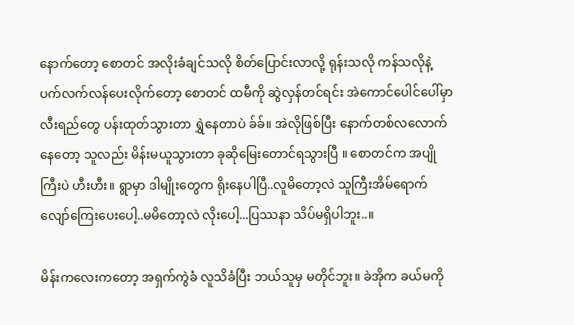နောက်တော့ စောတင် အလိုးခံချင်သလို စိတ်ပြောင်းလာလို့ ရုန်းသလို ကန်သလိုနဲ့ ပက်လက်လန်ပေးလိုက်တော့ စောတင် ထမီကို ဆွဲလှန်တင်ရင်း အဲကောင်ပေါင်ပေါ်မှာလီးရည်တွေ ပန်းထုတ်သွားတာ ရွှဲနေတာပဲ ခ်ခ်။ အဲလိုဖြစ်ပြီး နောက်တစ်လလောက်နေတော့ သူလည်း မိန်းမယူသွားတာ ခုဆိုမြေးတောင်ရသွားပြီ ။ စောတင်က အပျိုကြီးပဲ ဟီးဟီး။ ရွာမှာ ဒါမျိုးတွေက ရိုးနေပါပြီ..လူမိတော့လဲ သူကြီးအိမ်ရောက် လျော်ကြေးပေးပေါ့..မမိတော့လဲ လိုးပေါ့...ပြဿနာ သိပ်မရှိပါဘူး..။

မိန်းကလေးကတော့ အရှက်ကွဲခံ လူသိခံပြီး ဘယ်သူမှ မတိုင်ဘူး။ ခဲအိုက ခယ်မကို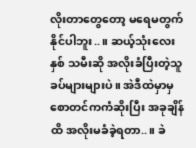လိုးတာတွေတော့ မရေမတွက်နိုင်ပါဘူး..။ ဆယ့်သုံးလေးနှစ် သမီးဆို အလိုးခံပြီးတဲ့သူ ခပ်များများပဲ။ အဲဒီထဲမှာမှ စောတင်ကကံဆိုးပြီး အခုချိန်ထိ အလိုးမခံခဲ့ရတာ..။ ခဲ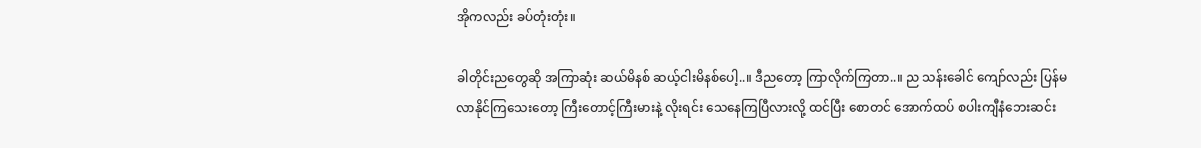အိုကလည်း ခပ်တုံးတုံး။

ခါတိုင်းညတွေဆို အကြာဆုံး ဆယ်မိနစ် ဆယ့်ငါးမိနစ်ပေါ့..။ ဒီညတော့ ကြာလိုက်ကြတာ..။ ည သန်းခေါင် ကျော်လည်း ပြန်မလာနိုင်ကြသေးတော့ ကြီးတောင့်ကြီးမားနဲ့ လိုးရင်း သေနေကြပြီလားလို့ ထင်ပြီး စောတင် အောက်ထပ် စပါးကျီနံဘေးဆင်း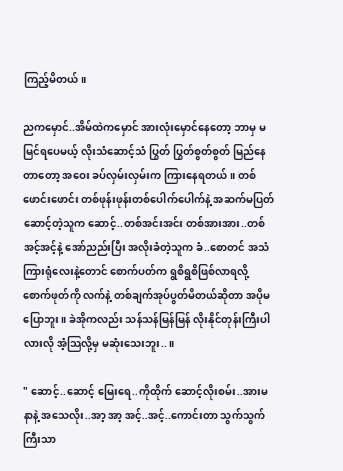ကြည့်မိတယ်။

ညကမှောင်..အိမ်ထဲကမှောင် အားလုံးမှောင်နေတော့ ဘာမှ မမြင်ရပေမယ့် လိုးသံဆောင့်သံ ပြွတ် ပြွတ်စွတ်စွတ် မြည်နေတာတော့ အဝေး ခပ်လှမ်းလှမ်းက ကြားနေရတယ်။ တစ်ဖောင်းဖောင်း တစ်ဖုန်းဖုန်းတစ်ပေါက်ပေါက်နဲ့ အဆက်မပြတ် ဆောင့်တဲ့သူက ဆောင့်..တစ်အင်းအင်း တစ်အားအား..တစ် အင့်အင့်နဲ့ အော်ညည်းပြီး အလိုးခံတဲ့သူက ခံ..စောတင် အသံကြားရုံလေးနဲ့တောင် စောက်ပတ်က ရွစိရွစိဖြစ်လာရလို့ စောက်ဖုတ်ကို လက်နဲ့ တစ်ချက်အုပ်ပွတ်မိတယ်ဆိုတာ အပိုမပြောဘူး။ ခဲအိုကလည်း သန်သန်မြန်မြန် လိုးနိုင်တုန်းကြီးပါလားလို အံ့သြလို့မှ မဆုံးသေးဘူး..။

" ဆောင့်..ဆောင့် မြေးရေ..ကိုထိုက် ဆောင့်လိုးစမ်း..အားမနာနဲ့ အသေလိုး..အာ့ အာ့ အင့်..အင့်..ကောင်းတာ သွက်သွက်ကြီးသာ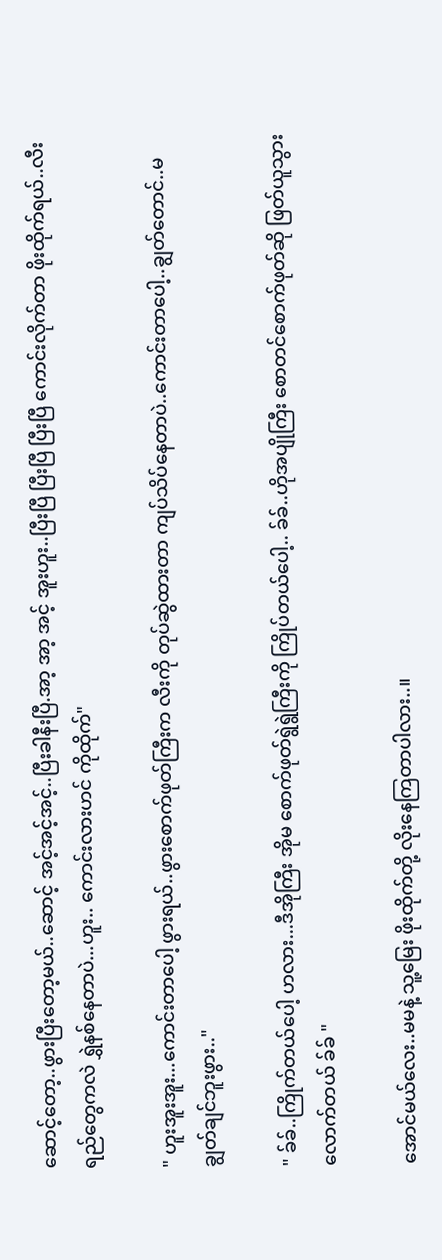ဆောင့်တော့..ဖွားပြီးတော့မယ်..ဆောင့် အင့်အင့်အင့်..ပြီးခါနီးပြီ.အာ့ အာ့ အင့် အူးဟူး..ပြီးပြီ ပြီးပြီ ပြီးပြီ ကောင်းလိုက်တာ ဖိုးထိုက်ရယ်..လီးရည်တွေကလဲ ရွှဲနစ်နေတာပဲ...ဟူး.. ကောင်းလားဟင် ကိုထိုက်"

" ဟူးအူးအူး...ကောင်းတာပေါ့ ဖွားရယ်..ဖွားစောက်ဖုတ်ကြီးက လီးကို တုပ်ဆွဲထားတာ ကျပ်သိပ်နေတာပဲ..ကောင်းတာပေါ့..ချွတ်တောင်..မချွတ်ချင်ဘူးဖွား.."

" ခ်ခ်..ကြိုက်တယ်ပေါ့ ဟလား...ဒီအိုကြီး အိုမ စောက်ဖုတ်ရွဲရွဲကြီးကို ကြိုပ်တယ်ပေါ့.. ခ်ခ်..ဟိုအပျိုကြီး စောတင်စောက်ဖုတ်ဆို ဖြတ်ယူသွားလောက်တယ် ခ်ခ် "

အောင်မယ်လေး..မမနဲ့ သူ့မြေး ဖိုးထိုက်တို့ လိုးနေကြတာပါလား..။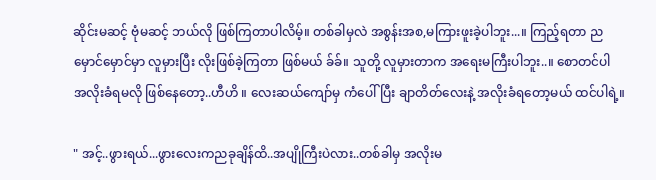ဆိုင်းမဆင့် ဗုံမဆင့် ဘယ်လို ဖြစ်ကြတာပါလိမ့်။ တစ်ခါမှလဲ အစွန်းအစ,မကြားဖူးခဲ့ပါဘူး...။ ကြည့်ရတာ ညမှောင်မှောင်မှာ လူမှားပြီး လိုးဖြစ်ခဲ့ကြတာ ဖြစ်မယ် ခ်ခ်။ သူတို့ လူမှားတာက အရေးမကြီးပါဘူး..။ စောတင်ပါ အလိုးခံရမလို ဖြစ်နေတော့..ဟီဟိ ။ လေးဆယ်ကျော်မှ ကံပေါ်ပြီး ချာတိတ်လေးနဲ့ အလိုးခံရတော့မယ် ထင်ပါရဲ့။

" အင့်..ဖွားရယ်...ဖွားလေးကညခုချိန်ထိ..အပျိုကြီးပဲလား..တစ်ခါမှ အလိုးမ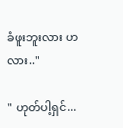ခံဖူးဘူးလား ဟလား.."

" ဟုတ်ပါ့ရှင်...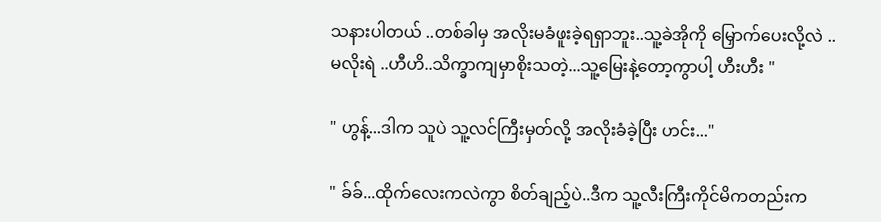သနားပါတယ် ..တစ်ခါမှ အလိုးမခံဖူးခဲ့ရရှာဘူး..သူ့ခဲအိုကို မြှောက်ပေးလို့လဲ ..မလိုးရဲ ..ဟီဟိ..သိက္ခာကျမှာစိုးသတဲ့...သူ့မြေးနဲ့တော့ကွာပါ့ ဟီးဟီး "

" ဟွန့်...ဒါက သူပဲ သူ့လင်ကြီးမှတ်လို့ အလိုးခံခဲ့ပြီး ဟင်း..."

" ခ်ခ်...ထိုက်လေးကလဲကွာ စိတ်ချည့်ပဲ..ဒီက သူ့လီးကြီးကိုင်မိကတည်းက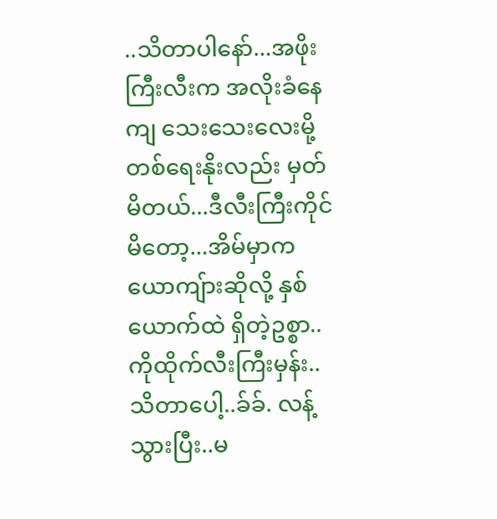..သိတာပါနော်...အဖိုးကြီးလီးက အလိုးခံနေကျ သေးသေးလေးမို့ တစ်ရေးနိုးလည်း မှတ်မိတယ်...ဒီလီးကြီးကိုင်မိတော့...အိမ်မှာက ယောကျ်ားဆိုလို့ နှစ်ယောက်ထဲ ရှိတဲ့ဥစ္စာ.. ကိုထိုက်လီးကြီးမှန်း..သိတာပေါ့..ခ်ခ်. လန့်သွားပြီး..မ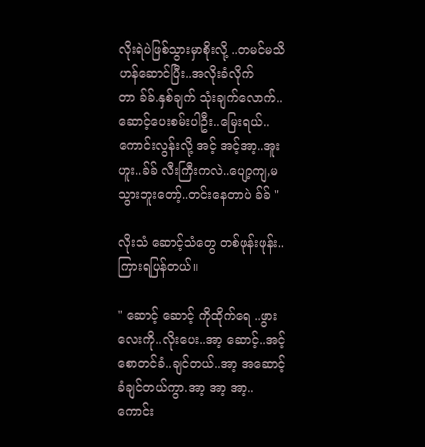လိုးရဲပဲဖြစ်သွားမှာစိုးလို့ ..တမင်မသိဟန်ဆောင်ပြီး..အလိုးခံလိုက်တာ ခ်ခ်.နှစ်ချက် သုံးချက်လောက်..ဆောင့်ပေးစမ်းပါဦး..မြေးရယ်..ကောင်းလွန်းလို့ အင့် အင့်အာ့..အူးဟူး..ခ်ခ် လီးကြီးကလဲ..ပျော့ကျ,မသွားဘူးတော့်..တင်းနေတာပဲ ခ်ခ် "

လိုးသံ ဆောင့်သံတွေ တစ်ဖုန်းဖုန်း..ကြားရပြန်တယ်။

" ဆောင့် ဆောင့် ကိုထိုက်ရေ ..ဖွားလေးကို..လိုးပေး..အာ့ ဆောင့်..အင့် စောတင်ခံ..ချင်တယ်..အာ့ အဆောင့်ခံချင်တယ်ကွာ.အာ့ အာ့ အာ့..ကောင်း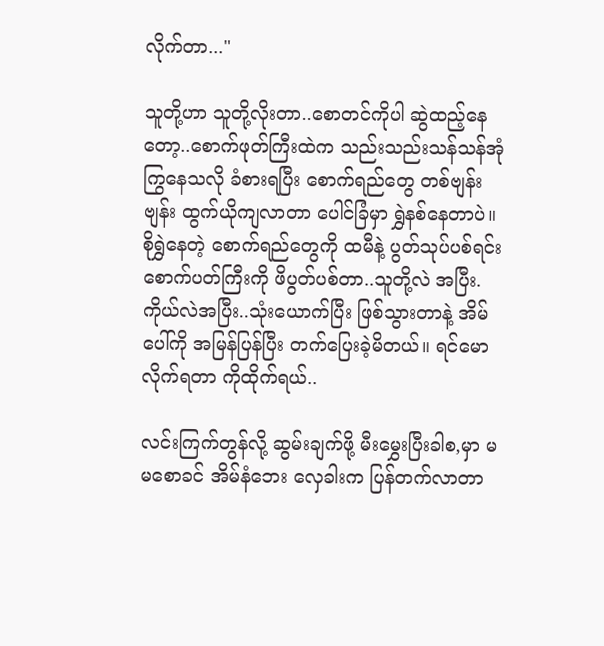လိုက်တာ..."

သူတို့ဟာ သူတို့လိုးတာ..စောတင်ကိုပါ ဆွဲထည့်နေတော့..စောက်ဖုတ်ကြီးထဲက သည်းသည်းသန်သန်အုံကြွနေသလို ခံစားရပြီး စောက်ရည်တွေ တစ်ဗျန်းဗျန်း ထွက်ယိုကျလာတာ ပေါင်ခြံမှာ ရွှဲနစ်နေတာပဲ။ စိုရွှဲနေတဲ့ စောက်ရည်တွေကို ထမီနဲ့ ပွတ်သုပ်ပစ်ရင်း စောက်ပတ်ကြီးကို ဖိပွတ်ပစ်တာ..သူတို့လဲ အပြီး.ကိုယ်လဲအပြီး..သုံးယောက်ပြီး ဖြစ်သွားတာနဲ့ အိမ်ပေါ်ကို အမြန်ပြန်ပြီး တက်ပြေးခဲ့မိတယ်။ ရင်မောလိုက်ရတာ ကိုထိုက်ရယ်..

လင်းကြက်တွန်လို့ ဆွမ်းချက်ဖို့ မီးမွှေးပြီးခါစ,မှာ မမစောခင် အိမ်နံဘေး လှေခါးက ပြန်တက်လာတာ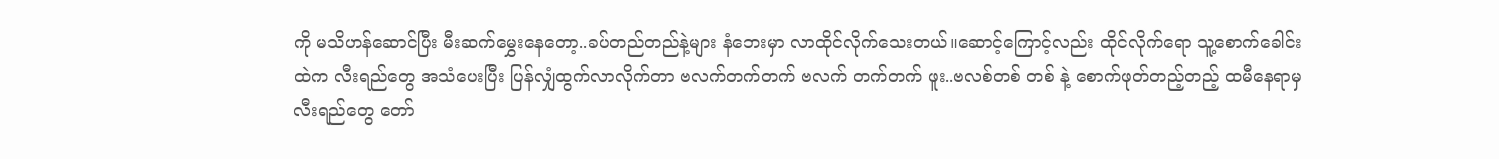ကို မသိဟန်ဆောင်ပြီး မီးဆက်မွှေးနေတော့..ခပ်တည်တည်နဲ့များ နံဘေးမှာ လာထိုင်လိုက်သေးတယ်။ဆောင့်ကြောင့်လည်း ထိုင်လိုက်ရော သူ့စောက်ခေါင်းထဲက လီးရည်တွေ အသံပေးပြီး ပြန်လျှံထွက်လာလိုက်တာ ဗလက်တက်တက် ဗလက် တက်တက် ဖူး..ဗလစ်တစ် တစ် နဲ့ စောက်ဖုတ်တည့်တည့် ထမီနေရာမှ လီးရည်တွေ တော်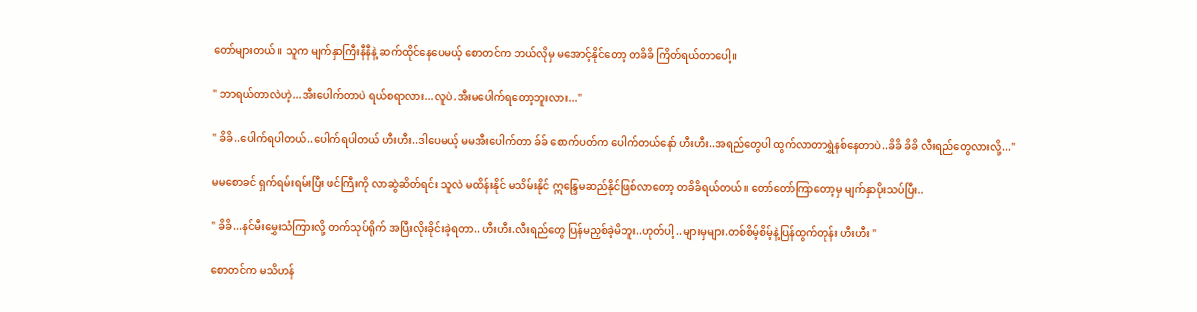တော်များတယ်။ သူက မျက်နှာကြီးနီနီနဲ့ ဆက်ထိုင်နေပေမယ့် စောတင်က ဘယ်လိုမှ မအောင့်နိုင်တော့ တခိခိ ကြိတ်ရယ်တာပေါ့။

" ဘာရယ်တာလဲဟဲ့...အီးပေါက်တာပဲ ရယ်စရာလား...လူပဲ.အီးမပေါက်ရတော့ဘူးလား..."

" ခိခိ..ပေါက်ရပါတယ်..ပေါက်ရပါတယ် ဟီးဟီး..ဒါပေမယ့် မမအီးပေါက်တာ ခ်ခ် စောက်ပတ်က ပေါက်တယ်နော် ဟီးဟီး..အရည်တွေပါ ထွက်လာတာရွှဲနစ်နေတာပဲ..ခိခိ ခိခိ လီးရည်တွေလားလို့..."

မမစောခင် ရှက်ရမ်းရမ်းပြီး ဖင်ကြီးကို လာဆွဲဆိတ်ရင်း သူလဲ မထိန်းနိုင် မသိမ်းနိုင် ဣန္ဒြေမဆည်နိုင်ဖြစ်လာတော့ တခိခိရယ်တယ်။ တော်တော်ကြာတော့မှ မျက်နှာပိုးသပ်ပြီး..

" ခိခိ...နင်မီးမွှေးသံကြားလို့ တက်သုပ်ရိုက် အပြီးလိုးခိုင်းခဲ့ရတာ.. ဟီးဟီး.လီးရည်တွေ ပြန်မညှစ်ခဲ့မိဘူး..ဟုတ်ပါ့ ..များမှများ.တစ်စိမ့်စိမ့်နဲ့ပြန်ထွက်တုန်း ဟီးဟီး "

စောတင်က မသိဟန်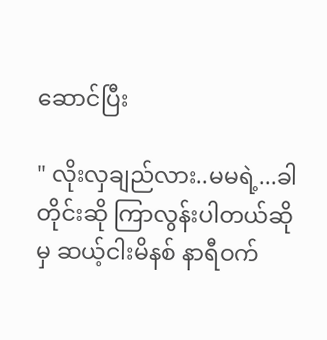ဆောင်ပြီး

" လိုးလှချည်လား..မမရဲ့...ခါတိုင်းဆို ကြာလွန်းပါတယ်ဆိုမှ ဆယ့်ငါးမိနစ် နာရီဝက်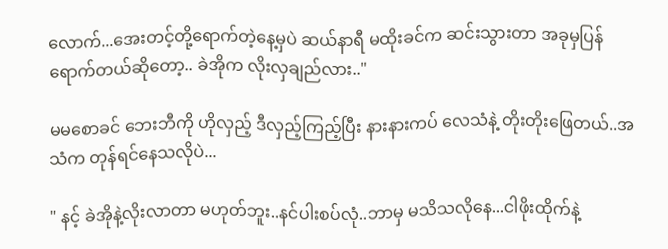လောက်...အေးတင့်တို့ရောက်တဲ့နေ့မှပဲ ဆယ်နာရီ မထိုးခင်က ဆင်းသွားတာ အခုမှပြန်ရောက်တယ်ဆိုတော့.. ခဲအိုက လိုးလှချည်လား.."

မမစောခင် ဘေးဘီကို ဟိုလှည့် ဒီလှည့်ကြည့်ပြီး နားနားကပ် လေသံနဲ့ တိုးတိုးဖြေတယ်..အသံက တုန်ရင်နေသလိုပဲ...

" နင့် ခဲအိုနဲ့လိုးလာတာ မဟုတ်ဘူး..နင်ပါးစပ်လုံ..ဘာမှ မသိသလိုနေ...ငါဖိုးထိုက်နဲ့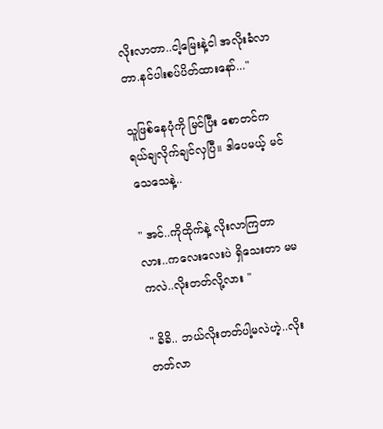လိုးလာတာ..ငါ့မြေးနဲ့ငါ အလိုးခံလာတာ.နင်ပါးစပ်ပိတ်ထားနော်..."

သူဖြစ်နေပုံကို မြင်ပြီး စောတင်က ရယ်ချလိုက်ချင်လှပြီ။ ဒါပေမယ့် မင်သေသေနဲ့..

" အင်..ကိုထိုက်နဲ့ လိုးလာကြတာလား..ကလေးလေးပဲ ရှိသေးတာ မမကလဲ..လိုးတတ်လို့လား "

" ခိခိ.. ဘယ်လိုးတတ်ပါ့မလဲဟဲ့..လိုးတတ်လာ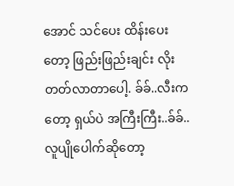အောင် သင်ပေး ထိန်းပေးတော့ ဖြည်းဖြည်းချင်း လိုးတတ်လာတာပေါ့. ခ်ခ်..လီးကတော့ ရှယ်ပဲ အကြီးကြီး..ခ်ခ်..လူပျိုပေါက်ဆိုတော့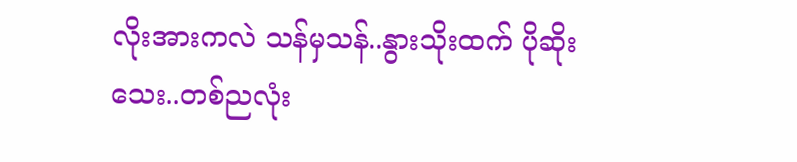လိုးအားကလဲ သန်မှသန်..နွားသိုးထက် ပိုဆိုးသေး..တစ်ညလုံး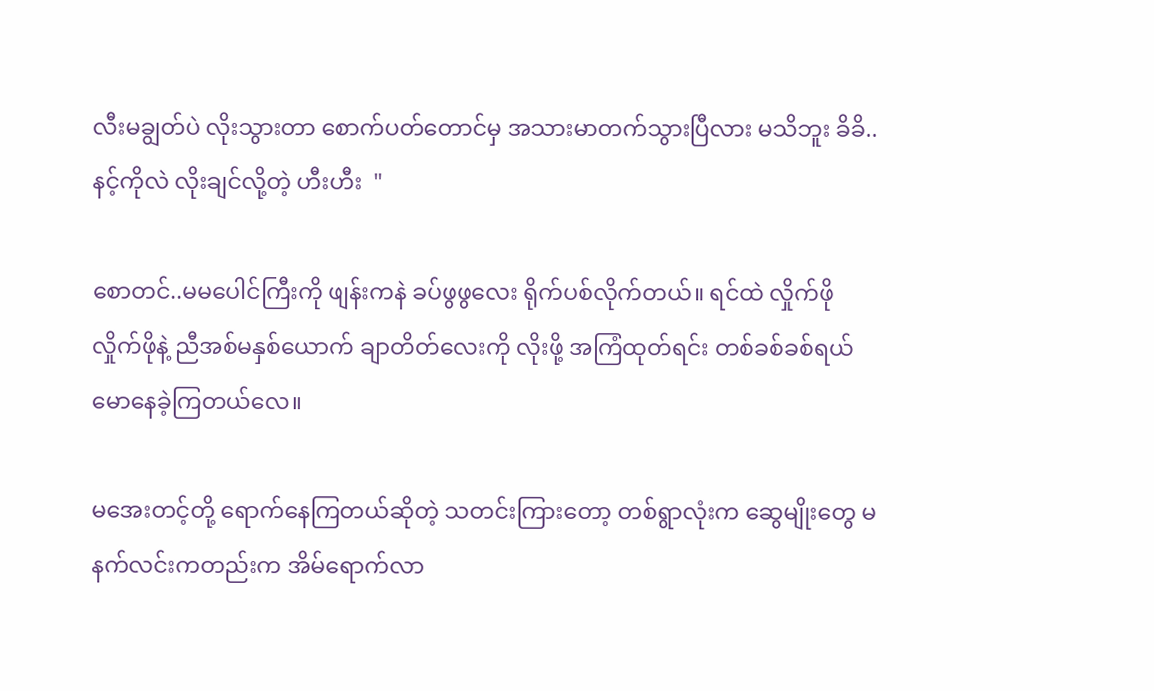လီးမချွတ်ပဲ လိုးသွားတာ စောက်ပတ်တောင်မှ အသားမာတက်သွားပြီလား မသိဘူး ခိခိ..နင့်ကိုလဲ လိုးချင်လို့တဲ့ ဟီးဟီး  "

စောတင်..မမပေါင်ကြီးကို ဖျန်းကနဲ ခပ်ဖွဖွလေး ရိုက်ပစ်လိုက်တယ်။ ရင်ထဲ လှိုက်ဖိုလှိုက်ဖိုနဲ့ ညီအစ်မနှစ်ယောက် ချာတိတ်လေးကို လိုးဖို့ အကြံထုတ်ရင်း တစ်ခစ်ခစ်ရယ်မောနေခဲ့ကြတယ်လေ။

မအေးတင့်တို့ ရောက်နေကြတယ်ဆိုတဲ့ သတင်းကြားတော့ တစ်ရွာလုံးက ဆွေမျိုးတွေ မနက်လင်းကတည်းက အိမ်ရောက်လာ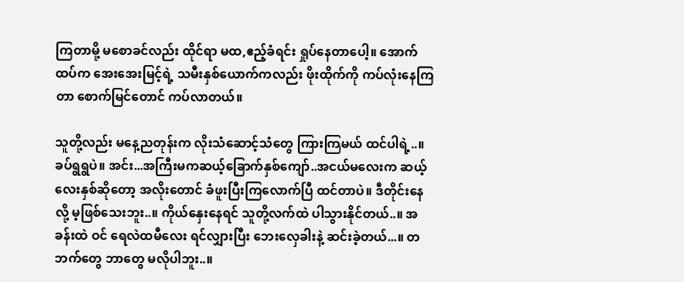ကြတာမို့ မစောခင်လည်း ထိုင်ရာ မထ,ဧည့်ခံရင်း ရှုပ်နေတာပေါ့။ အောက်ထပ်က အေးအေးမြင့်ရဲ့ သမီးနှစ်ယောက်ကလည်း ဖိုးထိုက်ကို ကပ်လုံးနေကြတာ စောက်မြင်တောင် ကပ်လာတယ်။

သူတို့လည်း မနေ့ညတုန်းက လိုးသံဆောင့်သံတွေ ကြားကြမယ် ထင်ပါရဲ့..။ ခပ်ရွရွပဲ။ အင်း...အကြီးမကဆယ့်ခြောက်နှစ်ကျော်..အငယ်မလေးက ဆယ့်လေးနှစ်ဆိုတော့ အလိုးတောင် ခံဖူးပြီးကြလောက်ပြီ ထင်တာပဲ။ ဒီတိုင်းနေလို့ မ့ဖြစ်သေးဘူး..။ ကိုယ်နှေးနေရင် သူတို့လက်ထဲ ပါသွားနိုင်တယ်..။ အခန်းထဲ ဝင် ရေလဲထမီလေး ရင်လျှားပြီး ဘေးလှေခါးနဲ့ ဆင်းခဲ့တယ်...။ တဘက်တွေ ဘာတွေ မလိုပါဘူး..။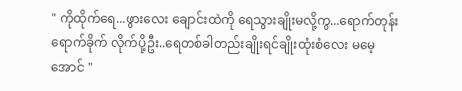" ကိုထိုက်ရေ...ဖွားလေး ချောင်းထဲကို ရေသွားချိုးမလို့ကွ...ရောက်တုန်းရောက်ခိုက် လိုက်ပို့ဦး..ရေတစ်ခါတည်းချိုးရင်ချိုးထုံးစံလေး မမေ့အောင် "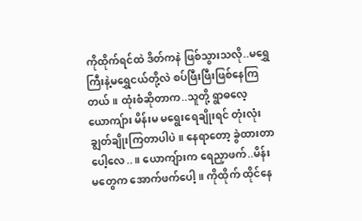ကိုထိုက်ရင်ထဲ ဒိတ်ကနဲ ဖြစ်သွားသလို..မရွှေကြီးနဲ့မရွှေငယ်တို့လဲ စပ်ဖြီးဖြီးဖြစ်နေကြတယ်။ ထုံးစံဆိုတာက..သူတို့ ရွာဓလေ့ ယောကျ်ား မိန်းမ မရွေးရေချိုးရင် တုံးလုံးချွတ်ချိုးကြတာပါပဲ။ နေရာတော့ ခွဲထားတာပေါ့လေ..။ ယောကျ်ားက ရေညှာဖက်..မိန်းမတွေက အောက်ဖက်ပေါ့။ ကိုထိုက် ထိုင်နေ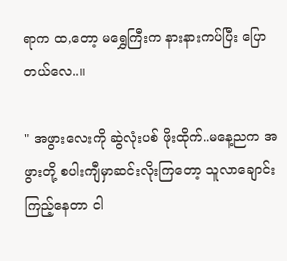ရာက ထ,တော့ မရွှေကြီးက နားနားကပ်ပြီး ပြောတယ်လေ..။

" အဖွားလေးကို ဆွဲလုံးပစ် ဖိုးထိုက်..မနေ့ညက အဖွားတို့ စပါးကျီမှာဆင်းလိုးကြတော့ သူလာချောင်းကြည့်နေတာ ငါ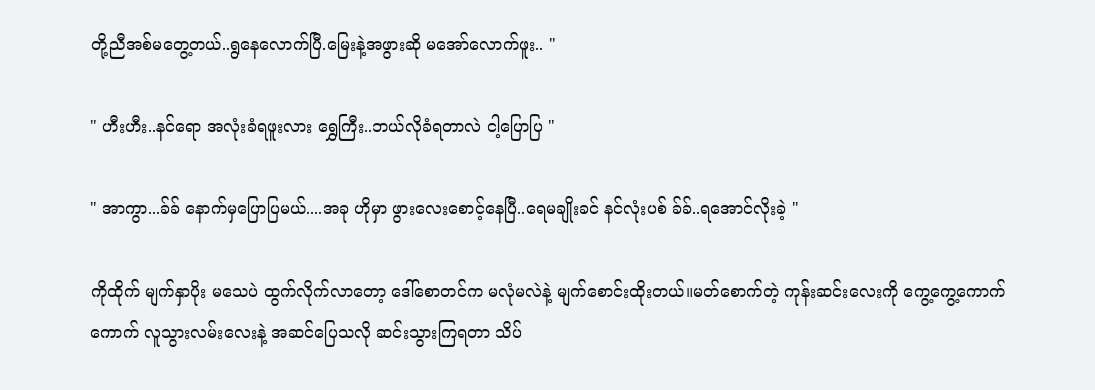တို့ညီအစ်မတွေ့တယ်..ရွနေလောက်ပြီ.မြေးနဲ့အဖွားဆို မအော်လောက်ဖူး.. "

" ဟီးဟီး..နင်ရော အလုံးခံရဖူးလား ရွှေကြီး..ဘယ်လိုခံရတာလဲ ငါ့ပြောပြ "

" အာကွာ...ခ်ခ် နောက်မှပြောပြမယ်....အခု ဟိုမှာ ဖွားလေးစောင့်နေပြီ..ရေမချိုးခင် နင်လုံးပစ် ခ်ခ်..ရအောင်လိုးခဲ့ "

ကိုထိုက် မျက်နှာပိုး မသေပဲ ထွက်လိုက်လာတော့ ဒေါ်စောတင်က မလုံမလဲနဲ့ မျက်စောင်းထိုးတယ်။မတ်စောက်တဲ့ ကုန်းဆင်းလေးကို ကွေ့ကွေ့ကောက်ကောက် လူသွားလမ်းလေးနဲ့ အဆင်ပြေသလို ဆင်းသွားကြရတာ သိပ်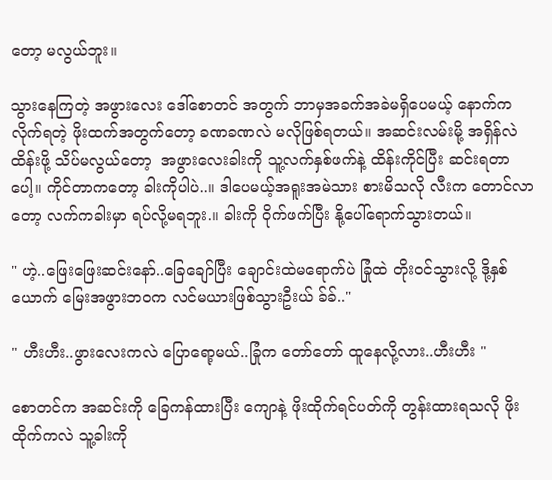တော့ မလွယ်ဘူး။

သွားနေကြတဲ့ အဖွားလေး ဒေါ်စောတင် အတွက် ဘာမှအခက်အခဲမရှိပေမယ့် နောက်က လိုက်ရတဲ့ ဖိုးထက်အတွက်တော့ ခဏခဏလဲ မလိုဖြစ်ရတယ်။ အဆင်းလမ်းမို့ အရှိန်လဲ ထိန်းဖို့ သိပ်မလွယ်တော့  အဖွားလေးခါးကို သူ့လက်နှစ်ဖက်နဲ့ ထိန်းကိုင်ပြီး ဆင်းရတာပေါ့။ ကိုင်တာကတော့ ခါးကိုပါပဲ..။ ဒါပေမယ့်အရူးအမဲသား စားမိသလို လီးက တောင်လာတော့ လက်ကခါးမှာ ရပ်လို့မရဘူး.။ ခါးကို ဝိုက်ဖက်ပြီး နို့ပေါ်ရောက်သွားတယ်။

" ဟဲ့..ဖြေးဖြေးဆင်းနော်..ခြေချော်ပြီး ချောင်းထဲမရောက်ပဲ ခြုံထဲ တိုးဝင်သွားလို့ ဒို့နှစ်ယောက် မြေးအဖွားဘဝက လင်မယားဖြစ်သွားဦးယ် ခ်ခ်.."

" ဟီးဟီး..ဖွားလေးကလဲ ပြောရော့မယ်..ခြုံက တော်တော် ထူနေလို့လား..ဟီးဟီး "

စောတင်က အဆင်းကို ခြေကန်ထားပြီး ကျောနဲ့ ဖိုးထိုက်ရင်ပတ်ကို တွန်းထားရသလို ဖိုးထိုက်ကလဲ သူ့ခါးကို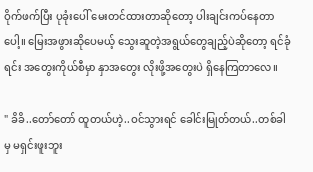ဝိုက်ဖက်ပြီး ပုခုံးပေါ် မေးတင်ထားတာဆိုတော့ ပါးချင်းကပ်နေတာပေါ့။ မြေးအဖွားဆိုပေမယ့် သွေးဆူတဲ့အရွယ်တွေချည့်ပဲဆိုတော့ ရင်ခုံရင်း အတွေးကိုယ်စီမှာ နှာအတွေး လိုးဖို့အတွေးပဲ ရှိနေကြတာလေ။

" ခိခိ..တော်တော် ထူတယ်ဟဲ့..ဝင်သွားရင် ခေါင်းမြုတ်တယ်..တစ်ခါမှ မရှင်းဖူးဘူး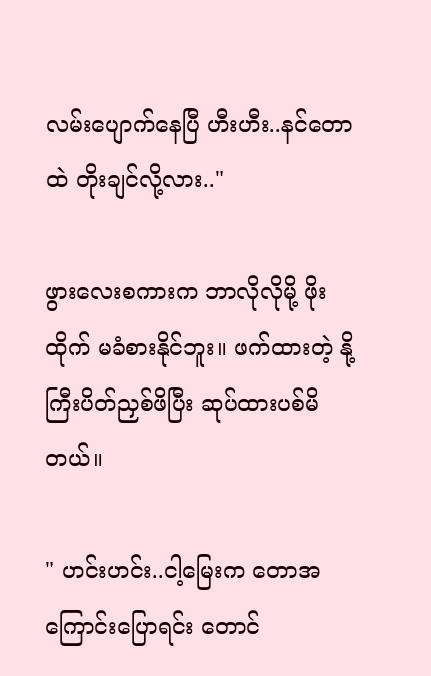လမ်းပျောက်နေပြီ ဟီးဟီး..နင်တောထဲ တိုးချင်လို့လား.."

ဖွားလေးစကားက ဘာလိုလိုမို့ ဖိုးထိုက် မခံစားနိုင်ဘူး။ ဖက်ထားတဲ့ နို့ကြီးပိတ်ညှစ်ဖိပြီး ဆုပ်ထားပစ်မိတယ်။

" ဟင်းဟင်း..ငါ့မြေးက တောအကြောင်းပြောရင်း တောင်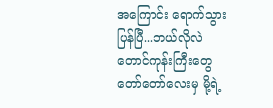အကြောင်း ရောက်သွားပြန်ပြီ...ဘယ်လိုလဲ တောင်ကုန်းကြီးတွေ တော်တော်လေးမှ မို့ရဲ့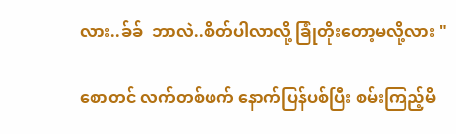လား..ခ်ခ်  ဘာလဲ..စိတ်ပါလာလို့ ခြုံတိုးတော့မလို့လား "

စောတင် လက်တစ်ဖက် နောက်ပြန်ပစ်ပြီး စမ်းကြည့်မိ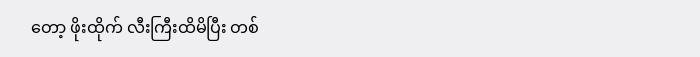တော့ ဖိုးထိုက် လီးကြီးထိမိပြီး တစ်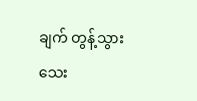ချက် တွန့်သွားသေး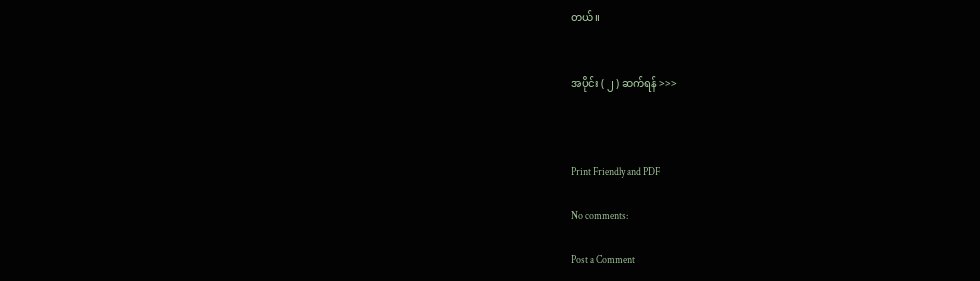တယ်။


အပိုင်း ( ၂ ) ဆက်ရန် >>>



Print Friendly and PDF

No comments:

Post a Comment